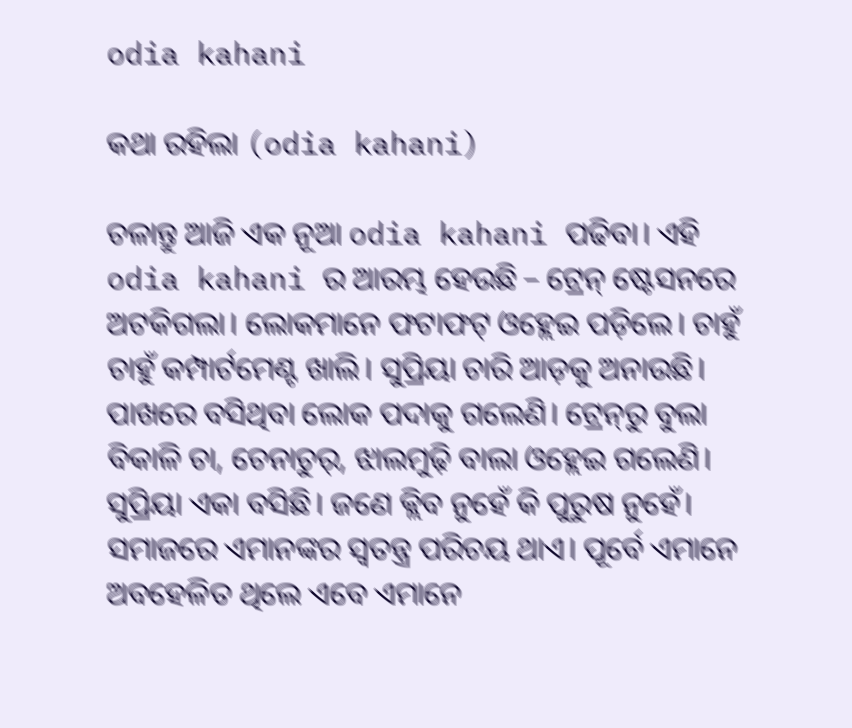odia kahani

କଥା ରହିଲା (odia kahani)

ଚଳାନ୍ତୁ ଆଜି ଏକ ନୂଆ odia kahani ପଢିବା। ଏହି odia kahani ର ଆରମ୍ଭ ହେଉଛି – ଟ୍ରେନ୍ ଷ୍ଟେସନରେ ଅଟକିଗଲା। ଲୋକମାନେ ଫଟାଫଟ୍ ଓହ୍ଲେଇ ପଡ଼ିଲେ। ଚାହୁଁ ଚାହୁଁ କମ୍ପାର୍ଟମେଣ୍ଟ ଖାଲି। ସୁପ୍ରିୟା ଚାରି ଆଡ଼କୁ ଅନାଉଛି। ପାଖରେ ବସିଥିବା ଲୋକ ପଦାକୁ ଗଲେଣି। ଟ୍ରେନ୍‌ରୁ ବୁଲା ବିକାଳି ଚା, ଚେନାଚୁର୍‌, ଝାଲମୁଢ଼ି ବାଲା ଓହ୍ଲେଇ ଗଲେଣି। ସୁପ୍ରିୟା ଏକା ବସିଛି। ଜଣେ କ୍ଲିବ ନୁହେଁ କି ପୁରୁଷ ନୁହେଁ। ସମାଜରେ ଏମାନଙ୍କର ସ୍ୱତନ୍ତ୍ର ପରିଚୟ ଥାଏ। ପୂର୍ବେ ଏମାନେ ଅବହେଳିତ ଥିଲେ ଏବେ ଏମାନେ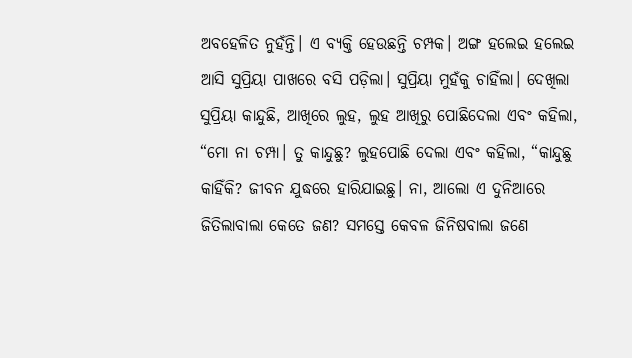ଅବହେଳିତ ନୁହଁନ୍ତି। ଏ ବ୍ୟକ୍ତି ହେଉଛନ୍ତି ଚମ୍ପକ। ଅଙ୍ଗ ହଲେଇ ହଲେଇ ଆସି ସୁପ୍ରିୟା ପାଖରେ ବସି ପଡ଼ିଲା। ସୁପ୍ରିୟା ମୁହଁକୁ ଚାହିଁଲା। ଦେଖିଲା ସୁପ୍ରିୟା କାନ୍ଦୁଛି, ଆଖିରେ ଲୁହ, ଲୁହ ଆଖିରୁ ପୋଛିଦେଲା ଏବଂ କହିଲା, “ମୋ ନା ଚମ୍ପା। ତୁ କାନ୍ଦୁଛୁ? ଲୁହପୋଛି ଦେଲା ଏବଂ କହିଲା, “କାନ୍ଦୁଛୁ କାହିଁକି? ଜୀବନ ଯୁଦ୍ଧରେ ହାରିଯାଇଛୁ। ନା, ଆଲୋ ଏ ଦୁନିଆରେ ଜିତିଲାବାଲା କେତେ ଜଣ? ସମସ୍ତେ କେବଳ ଜିନିଷବାଲା ଜଣେ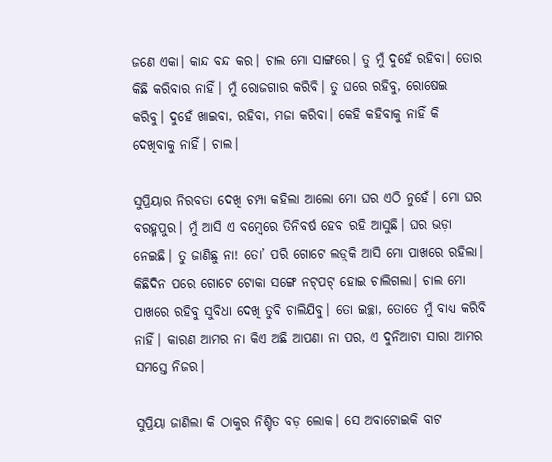ଜଣେ ଏକା। କାନ୍ଦ ବନ୍ଦ କର। ଚାଲ ମୋ ସାଙ୍ଗରେ। ତୁ ମୁଁ ଦୁହେଁ ରହିବା। ତୋର କିଛି କରିବାର ନାହିଁ। ମୁଁ ରୋଜଗାର କରିବି। ତୁ ଘରେ ରହିବୁ, ରୋଷେଇ କରିବୁ। ଦୁହେଁ ଖାଇବା, ରହିବା, ମଜା କରିବା। କେହି କହିବାକୁ ନାହିଁ କି ଦେଖିବାକୁ ନାହିଁ। ଚାଲ।

ସୁପ୍ରିୟାର ନିରବତା ଦେଖି ଚମ୍ପା କହିଲା ଆଲୋ ମୋ ଘର ଏଠି ନୁହେଁ। ମୋ ଘର ବରହ୍ମପୁର। ମୁଁ ଆସି ଏ ବମ୍ବେରେ ତିନିବର୍ଷ ହେବ ରହି ଆସୁଛି। ଘର ଭଡ଼ା ନେଇଛି। ତୁ ଜାଣିଛୁ ନା! ତୋ’ ପରି ଗୋଟେ ଲଡ଼୍‌କି ଆସି ମୋ ପାଖରେ ରହିଲା। କିଛିଦିନ ପରେ ଗୋଟେ ଟୋକା ସଙ୍ଗେ ନଟ୍‌ପଟ୍ ହୋଇ ଚାଲିଗଲା। ଚାଲ ମୋ ପାଖରେ ରହିବୁ ସୁବିଧା ଦେଖି ତୁବି ଚାଲିଯିବୁ। ତୋ ଇଚ୍ଛା, ତୋତେ ମୁଁ ବାଧ୍ୟ କରିବି ନାହିଁ। କାରଣ ଆମର ନା କିଏ ଅଛି ଆପଣା ନା ପର, ଏ ଦୁନିଆଟା ସାରା ଆମର ସମସ୍ତେ ନିଜର।

ସୁପ୍ରିୟା ଜାଣିଲା କି ଠାକୁର ନିଶ୍ଚିତ ବଡ଼ ଲୋକ। ସେ ଅବାଟୋଇକି ବାଟ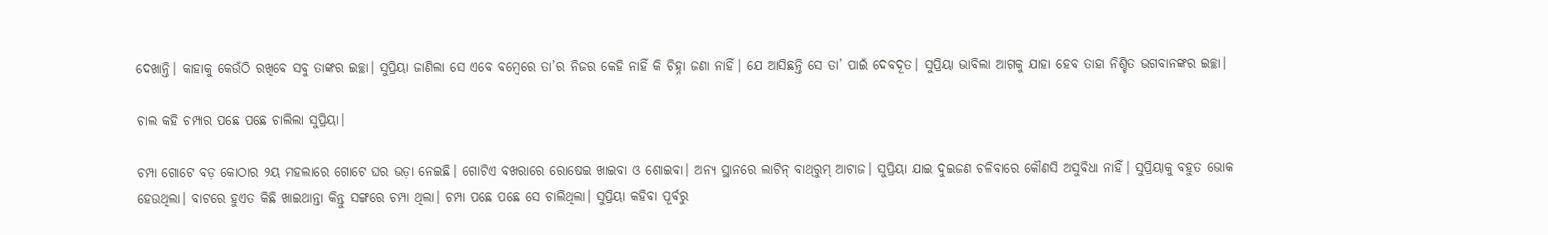ଦେଖାନ୍ତି। କାହାକୁ କେଉଁଠି ରଖିବେ ସବୁ ତାଙ୍କର ଇଚ୍ଛା। ସୁପ୍ରିୟା ଜାଣିଲା ସେ ଏବେ ବମ୍ବେରେ ତା’ର ନିଜର କେହି ନାହିଁ କି ଚିହ୍ନା ଜଣା ନାହିଁ। ଯେ ଆସିଛନ୍ତି ସେ ତା’ ପାଇଁ ଦେବଦୂତ। ସୁପ୍ରିୟା ଭାବିଲା ଆଗକୁ ଯାହା ହେବ ତାହା ନିଶ୍ଚିତ ଭଗବାନଙ୍କର ଇଚ୍ଛା।

ଚାଲ କହି ଚମ୍ପାର ପଛେ ପଛେ ଚାଲିଲା ସୁପ୍ରିୟା।

ଚମ୍ପା ଗୋଟେ ବଡ଼ କୋଠାର ୨ୟ ମହଲାରେ ଗୋଟେ ଘର ଭଡ଼ା ନେଇଛି। ଗୋଟିଏ ବଖରାରେ ରୋଷେଇ ଖାଇବା ଓ ଶୋଇବା। ଅନ୍ୟ ସ୍ଥାନରେ ଲାଟିନ୍ ବାଥ୍‌ରୁମ୍ ଆଟାଜ। ସୁପ୍ରିୟା ଯାଇ ଦୁଇଜଣ ଚଳିବାରେ କୌଣସି ଅସୁବିଧା ନାହିଁ। ସୁପ୍ରିୟାକୁ ବହୁତ ଭୋକ ହେଉଥିଲା। ବାଟରେ ହୁଏତ କିଛି ଖାଇଥାନ୍ତା କିନ୍ତୁ ସଙ୍ଗରେ ଚମ୍ପା ଥିଲା। ଚମ୍ପା ପଛେ ପଛେ ସେ ଚାଲିଥିଲା। ସୁପ୍ରିୟା କହିବା ପୂର୍ବରୁ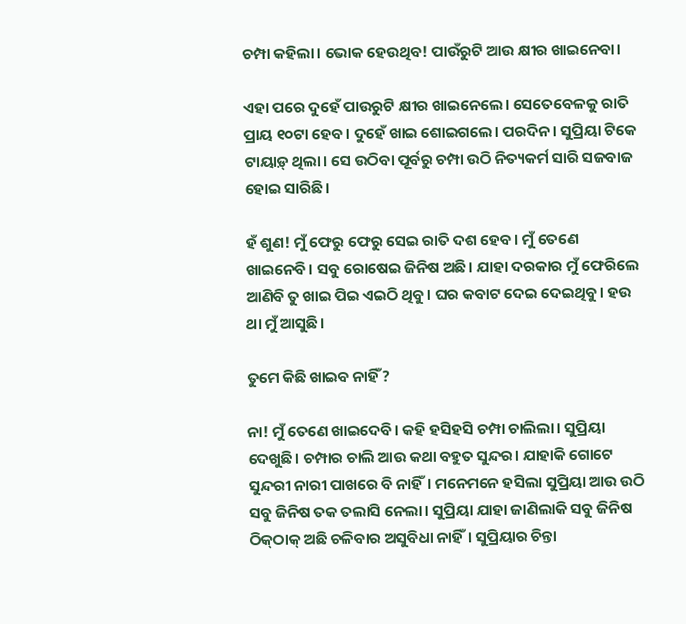ଚମ୍ପା କହିଲା। ଭୋକ ହେଉଥିବ! ପାଉଁରୁଟି ଆଉ କ୍ଷୀର ଖାଇନେବା।

ଏହା ପରେ ଦୁହେଁ ପାଉରୁଟି କ୍ଷୀର ଖାଇନେଲେ। ସେତେବେଳକୁ ରାତି ପ୍ରାୟ ୧୦ଟା ହେବ। ଦୁହେଁ ଖାଇ ଶୋଇଗଲେ। ପରଦିନ। ସୁପ୍ରିୟା ଟିକେ ଟାୟାଡ଼୍ ଥିଲା। ସେ ଉଠିବା ପୂର୍ବରୁ ଚମ୍ପା ଉଠି ନିତ୍ୟକର୍ମ ସାରି ସଜବାଜ ହୋଇ ସାରିଛି।

ହଁ ଶୁଣ! ମୁଁ ଫେରୁ ଫେରୁ ସେଇ ରାତି ଦଶ ହେବ। ମୁଁ ତେଣେ ଖାଇନେବି। ସବୁ ରୋଷେଇ ଜିନିଷ ଅଛି। ଯାହା ଦରକାର ମୁଁ ଫେରିଲେ ଆଣିବି ତୁ ଖାଇ ପିଇ ଏଇଠି ଥିବୁ। ଘର କବାଟ ଦେଇ ଦେଇଥିବୁ। ହଉ ଥା ମୁଁ ଆସୁଛି।

ତୁମେ କିଛି ଖାଇବ ନାହିଁ?

ନା! ମୁଁ ତେଣେ ଖାଇଦେବି। କହି ହସିହସି ଚମ୍ପା ଚାଲିଲା। ସୁପ୍ରିୟା ଦେଖୁଛି। ଚମ୍ପାର ଚାଲି ଆଉ କଥା ବହୁତ ସୁନ୍ଦର। ଯାହାକି ଗୋଟେ ସୁନ୍ଦରୀ ନାରୀ ପାଖରେ ବି ନାହିଁ। ମନେମନେ ହସିଲା ସୁପ୍ରିୟା ଆଉ ଉଠି ସବୁ ଜିନିଷ ତକ ତଲାସି ନେଲା। ସୁପ୍ରିୟା ଯାହା ଜାଣିଲାକି ସବୁ ଜିନିଷ ଠିକ୍‌ଠାକ୍ ଅଛି ଚଳିବାର ଅସୁବିଧା ନାହିଁ। ସୁପ୍ରିୟାର ଚିନ୍ତା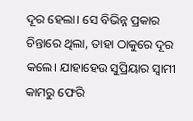ଦୂର ହେଲା। ସେ ବିଭିନ୍ନ ପ୍ରକାର ଚିନ୍ତାରେ ଥିଲା, ତାହା ଠାକୁରେ ଦୂର କଲେ। ଯାହାହେଉ ସୁପ୍ରିୟାର ସ୍ୱାମୀ କାମରୁ ଫେରି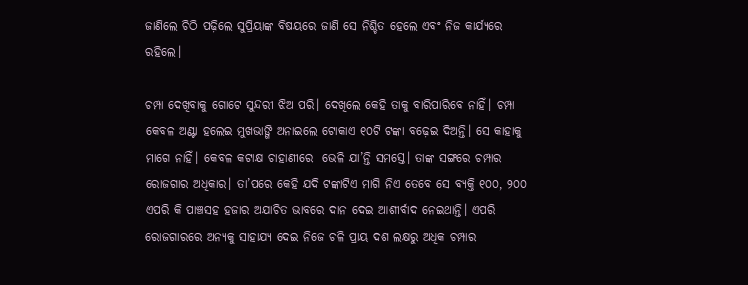ଜାଣିଲେ ଚିଠି ପଢ଼ିଲେ ସୁପ୍ରିୟାଙ୍କ ବିଷୟରେ ଜାଣି ସେ ନିଶ୍ଚିତ ହେଲେ ଏବଂ ନିଜ କାର୍ଯ୍ୟରେ ରହିଲେ।

ଚମ୍ପା ଦେଖିବାକୁ ଗୋଟେ ସୁନ୍ଦରୀ ଝିଅ ପରି। ଦେଖିଲେ କେହି ତାକୁ ବାରିପାରିବେ ନାହିଁ। ଚମ୍ପା କେବଳ ଅଣ୍ଟା ହଲେଇ ମୁଖଭାଙ୍ଗି ଅନାଇଲେ ଟୋକାଏ ୧୦ଟି ଟଙ୍କା ବଢ଼େଇ ଦିଅନ୍ତି। ସେ କାହାକୁ ମାଗେ ନାହିଁ। କେବଳ କଟାକ୍ଷ ଚାହାଣୀରେ  ଭେଳି ଯା’ନ୍ତି ସମସ୍ତେ। ତାଙ୍କ ସଙ୍ଗରେ ଚମ୍ପାର ରୋଜଗାର ଅଧିକାର। ତା’ପରେ କେହି ଯଦି ଟଙ୍କାଟିଏ ମାଗି ନିଏ ତେବେ ସେ ବ୍ୟକ୍ତି ୧୦୦, ୨୦୦ ଏପରି କି ପାଞ୍ଚସହ ହଜାର ଅଯାଚିତ ଭାବରେ ଦାନ ଦେଇ ଆଶୀର୍ବାଦ ନେଇଥାନ୍ତି। ଏପରି ରୋଜଗାରରେ ଅନ୍ୟକୁ ସାହାଯ୍ୟ ଦେଇ ନିଜେ ଚଳି ପ୍ରାୟ ଦଶ ଲକ୍ଷରୁ ଅଧିକ ଚମ୍ପାର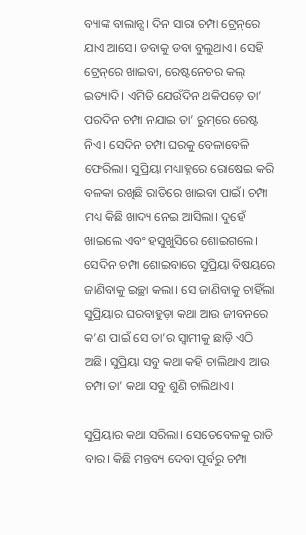ବ୍ୟାଙ୍କ ବାଲାନ୍ସ। ଦିନ ସାରା ଚମ୍ପା ଟ୍ରେନ୍‌ରେ ଯାଏ ଆସେ। ଡବାକୁ ଡବା ବୁଲୁଥାଏ। ସେହି ଟ୍ରେନ୍‌ରେ ଖାଇବା, ରେଷ୍ଟନେଚର କଲ୍ ଇତ୍ୟାଦି। ଏମିତି ଯେଉଁଦିନ ଥକିପଡ଼େ ତା’ ପରଦିନ ଚମ୍ପା ନଯାଇ ତା’ ରୁମ୍‌ରେ ରେଷ୍ଟ ନିଏ। ସେଦିନ ଚମ୍ପା ଘରକୁ ବେଳାବେଳି ଫେରିଲା। ସୁପ୍ରିୟା ମଧ୍ୟାହ୍ନରେ ରୋଷେଇ କରି ବଳକା ରଖିଛି ରାତିରେ ଖାଇବା ପାଇଁ। ଚମ୍ପା ମଧ୍ୟ କିଛି ଖାଦ୍ୟ ନେଇ ଆସିଲା। ଦୁହେଁ ଖାଇଲେ ଏବଂ ହସୁଖୁସିରେ ଶୋଇଗଲେ। ସେଦିନ ଚମ୍ପା ଶୋଇବାରେ ସୁପ୍ରିୟା ବିଷୟରେ ଜାଣିବାକୁ ଇଚ୍ଛା କଲା। ସେ ଜାଣିବାକୁ ଚାହିଁଲା ସୁପ୍ରିୟାର ଘରବାହୁଡ଼ା କଥା ଆଉ ଜୀବନରେ କ’ଣ ପାଇଁ ସେ ତା’ର ସ୍ୱାମୀକୁ ଛାଡ଼ି ଏଠି ଅଛି। ସୁପ୍ରିୟା ସବୁ କଥା କହି ଚାଲିଥାଏ ଆଉ ଚମ୍ପା ତା’ କଥା ସବୁ ଶୁଣି ଚାଲିଥାଏ।

ସୁପ୍ରିୟାର କଥା ସରିଲା। ସେତେବେଳକୁ ରାତି ବାର। କିଛି ମନ୍ତବ୍ୟ ଦେବା ପୂର୍ବରୁ ଚମ୍ପା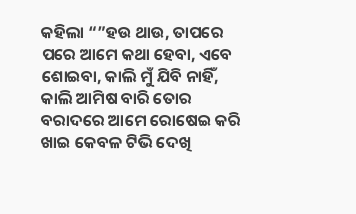କହିଲା “”ହଉ ଥାଉ, ତାପରେ ପରେ ଆମେ କଥା ହେବା, ଏବେ ଶୋଇବା, କାଲି ମୁଁ ଯିବି ନାହିଁ, କାଲି ଆମିଷ ବାରି ତୋର ବରାଦରେ ଆମେ ରୋଷେଇ କରି ଖାଇ କେବଳ ଟିଭି ଦେଖି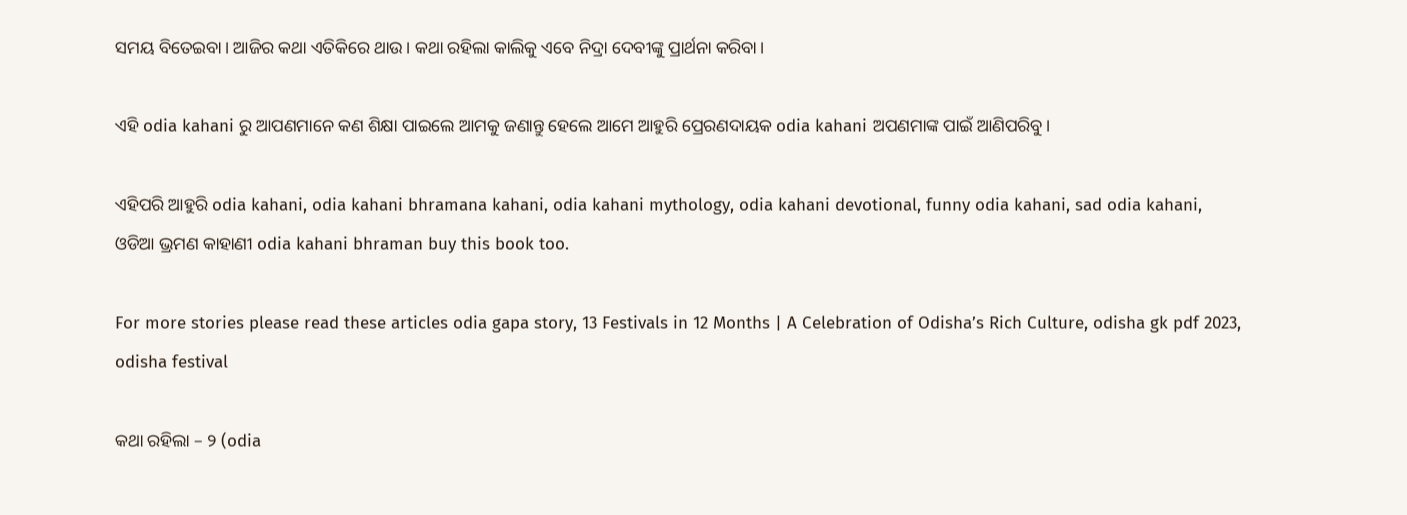ସମୟ ବିତେଇବା। ଆଜିର କଥା ଏତିକିରେ ଥାଉ। କଥା ରହିଲା କାଲିକୁ ଏବେ ନିଦ୍ରା ଦେବୀଙ୍କୁ ପ୍ରାର୍ଥନା କରିବା।

ଏହି odia kahani ରୁ ଆପଣମାନେ କଣ ଶିକ୍ଷା ପାଇଲେ ଆମକୁ ଜଣାନ୍ତୁ ହେଲେ ଆମେ ଆହୁରି ପ୍ରେରଣଦାୟକ odia kahani ଅପଣମାଙ୍କ ପାଇଁ ଆଣିପରିବୁ।

ଏହିପରି ଆହୁରି odia kahani, odia kahani bhramana kahani, odia kahani mythology, odia kahani devotional, funny odia kahani, sad odia kahani, ଓଡିଆ ଭ୍ରମଣ କାହାଣୀ odia kahani bhraman buy this book too.

For more stories please read these articles odia gapa story, 13 Festivals in 12 Months | A Celebration of Odisha’s Rich Culture, odisha gk pdf 2023, odisha festival

କଥା ରହିଲା – ୨ (odia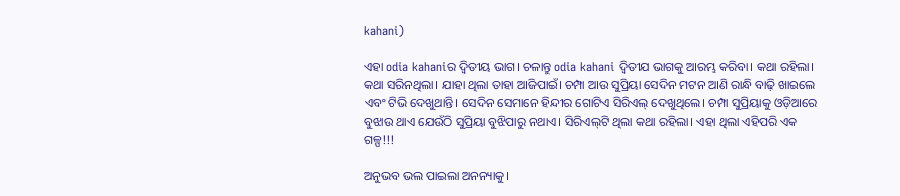kahani)

ଏହା odia kahaniର ଦ୍ବିତୀୟ ଭାଗ। ଚଳାନ୍ତୁ odia kahani ଦ୍ବିତୀଯ ଭାଗକୁ ଆରମ୍ଭ କରିବା। କଥା ରହିଲା। କଥା ସରିନଥିଲା। ଯାହା ଥିଲା ତାହା ଆଜିପାଇଁ। ଚମ୍ପା ଆଉ ସୁପ୍ରିୟା ସେଦିନ ମଟନ ଆଣି ରାନ୍ଧି ବାଢ଼ି ଖାଇଲେ ଏବଂ ଟିଭି ଦେଖୁଥାନ୍ତି। ସେଦିନ ସେମାନେ ହିନ୍ଦୀର ଗୋଟିଏ ସିରିଏଲ୍ ଦେଖୁଥିଲେ। ଚମ୍ପା ସୁପ୍ରିୟାକୁ ଓଡ଼ିଆରେ ବୁଝାଉ ଥାଏ ଯେଉଁଠି ସୁପ୍ରିୟା ବୁଝିପାରୁ ନଥାଏ। ସିରିଏଲ୍‌ଟି ଥିଲା କଥା ରହିଲା। ଏହା ଥିଲା ଏହିପରି ଏକ ଗଳ୍ପ!!!

ଅନୁଭବ ଭଲ ପାଇଲା ଅନନ୍ୟାକୁ।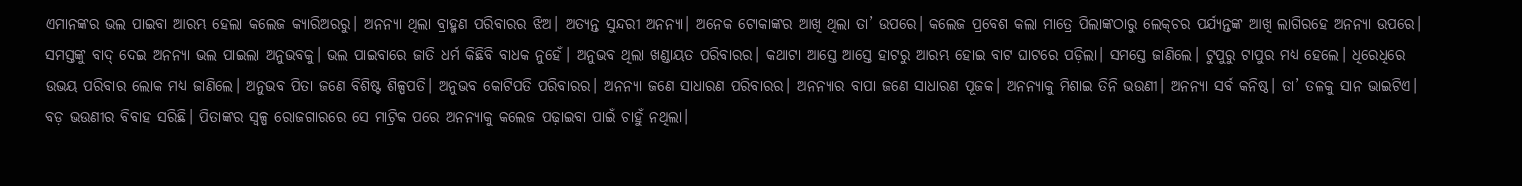ଏମାନଙ୍କର ଭଲ ପାଇବା ଆରମ୍ଭ ହେଲା କଲେଜ କ୍ୟାରିଅରରୁ। ଅନନ୍ୟା ଥିଲା ବ୍ରାହ୍ମଣ ପରିବାରର ଝିଅ। ଅତ୍ୟନ୍ତ ସୁନ୍ଦରୀ ଅନନ୍ୟା। ଅନେକ ଟୋକାଙ୍କର ଆଖି ଥିଲା ତା’ ଉପରେ। କଲେଜ ପ୍ରବେଶ କଲା ମାତ୍ରେ ପିଲାଙ୍କଠାରୁ ଲେକ୍‌ଚର ପର୍ଯ୍ୟନ୍ତଙ୍କ ଆଖି ଲାଗିରହେ ଅନନ୍ୟା ଉପରେ। ସମସ୍ତଙ୍କୁ ବାଦ୍ ଦେଇ ଅନନ୍ୟା ଭଲ ପାଇଲା ଅନୁଭବକୁ। ଭଲ ପାଇବାରେ ଜାତି ଧର୍ମ କିଛିବି ବାଧକ ନୁହେଁ। ଅନୁଭବ ଥିଲା ଖଣ୍ଡାୟତ ପରିବାରର। କଥାଟା ଆସ୍ତେ ଆସ୍ତେ ହାଟରୁ ଆରମ୍ଭ ହୋଇ ବାଟ ଘାଟରେ ପଡ଼ିଲା। ସମସ୍ତେ ଜାଣିଲେ। ଟୁପୁରୁ ଟାପୁର ମଧ୍ୟ ହେଲେ। ଧିରେଧିରେ ଉଭୟ ପରିବାର ଲୋକ ମଧ୍ୟ ଜାଣିଲେ। ଅନୁଭବ ପିତା ଜଣେ ବିଶିଷ୍ଟ ଶିଳ୍ପପତି। ଅନୁଭବ କୋଟିପତି ପରିବାରର। ଅନନ୍ୟା ଜଣେ ସାଧାରଣ ପରିବାରର। ଅନନ୍ୟାର ବାପା ଜଣେ ସାଧାରଣ ପୂଜକ। ଅନନ୍ୟାକୁ ମିଶାଇ ତିନି ଭଉଣୀ। ଅନନ୍ୟା ସର୍ବ କନିଷ୍ଠ। ତା’ ତଳକୁ ସାନ ଭାଇଟିଏ। ବଡ଼ ଭଉଣୀର ବିବାହ ସରିଛି। ପିତାଙ୍କର ସ୍ୱଳ୍ପ ରୋଜଗାରରେ ସେ ମାଟ୍ରିକ ପରେ ଅନନ୍ୟାକୁ କଲେଜ ପଢ଼ାଇବା ପାଇଁ ଚାହୁଁ ନଥିଲା।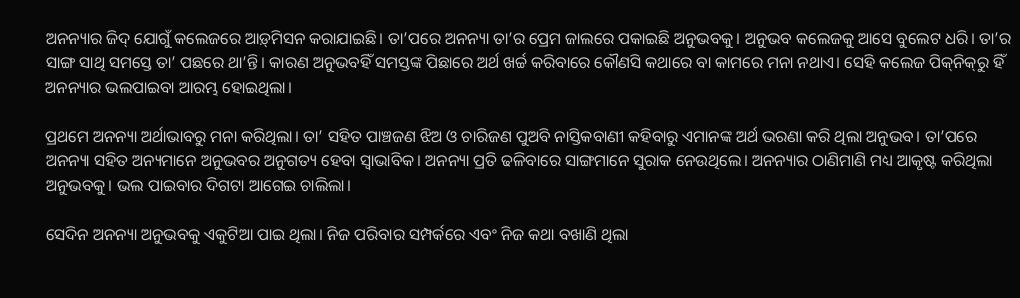ଅନନ୍ୟାର ଜିଦ୍ ଯୋଗୁଁ କଲେଜରେ ଆଡ଼୍‌ମିସନ କରାଯାଇଛି। ତା’ପରେ ଅନନ୍ୟା ତା’ର ପ୍ରେମ ଜାଲରେ ପକାଇଛି ଅନୁଭବକୁ। ଅନୁଭବ କଲେଜକୁ ଆସେ ବୁଲେଟ ଧରି। ତା’ର ସାଙ୍ଗ ସାଥି ସମସ୍ତେ ତା’ ପଛରେ ଥା’ନ୍ତି। କାରଣ ଅନୁଭବହିଁ ସମସ୍ତଙ୍କ ପିଛାରେ ଅର୍ଥ ଖର୍ଚ୍ଚ କରିବାରେ କୌଣସି କଥାରେ ବା କାମରେ ମନା ନଥାଏ। ସେହି କଲେଜ ପିକ୍‌ନିକ୍‌ରୁ ହିଁ ଅନନ୍ୟାର ଭଲପାଇବା ଆରମ୍ଭ ହୋଇଥିଲା।

ପ୍ରଥମେ ଅନନ୍ୟା ଅର୍ଥାଭାବରୁ ମନା କରିଥିଲା। ତା’ ସହିତ ପାଞ୍ଚଜଣ ଝିଅ ଓ ଚାରିଜଣ ପୁଅବି ନାସ୍ତିକବାଣୀ କହିବାରୁ ଏମାନଙ୍କ ଅର୍ଥ ଭରଣା କରି ଥିଲା ଅନୁଭବ। ତା’ପରେ ଅନନ୍ୟା ସହିତ ଅନ୍ୟମାନେ ଅନୁଭବର ଅନୁଗତ୍ୟ ହେବା ସ୍ୱାଭାବିକ। ଅନନ୍ୟା ପ୍ରତି ଢଳିବାରେ ସାଙ୍ଗମାନେ ସୁରାକ ନେଉଥିଲେ। ଅନନ୍ୟାର ଠାଣିମାଣି ମଧ୍ୟ ଆକୃଷ୍ଟ କରିଥିଲା ଅନୁଭବକୁ। ଭଲ ପାଇବାର ଦିଗଟା ଆଗେଇ ଚାଲିଲା।

ସେଦିନ ଅନନ୍ୟା ଅନୁଭବକୁ ଏକୁଟିଆ ପାଇ ଥିଲା। ନିଜ ପରିବାର ସମ୍ପର୍କରେ ଏବଂ ନିଜ କଥା ବଖାଣି ଥିଲା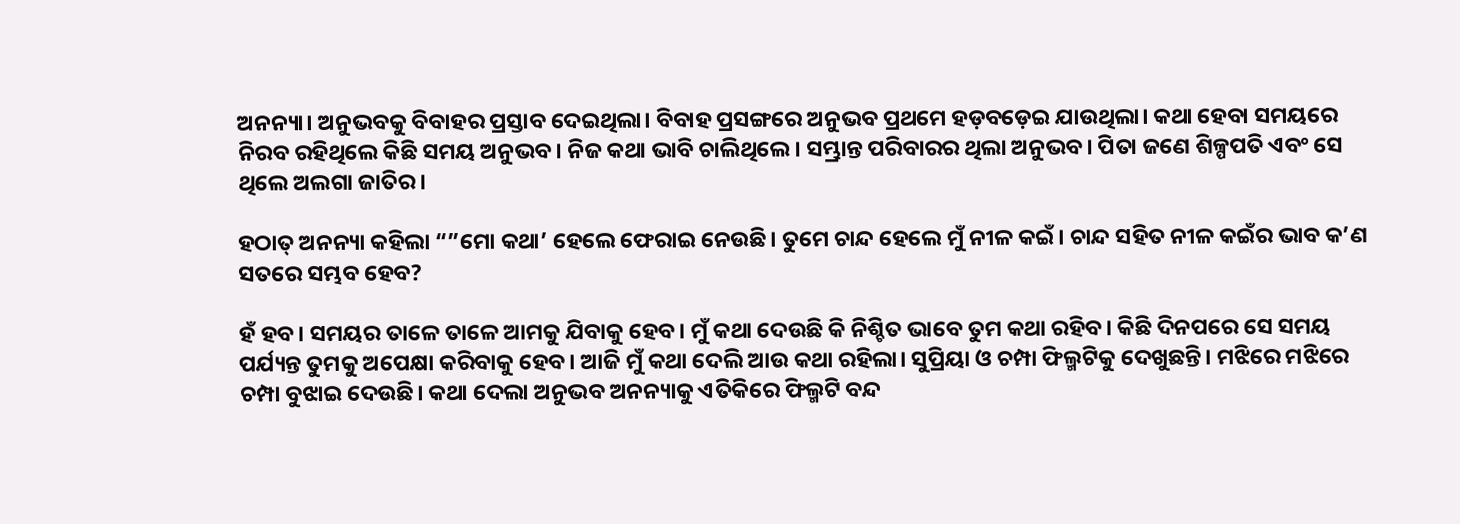ଅନନ୍ୟା। ଅନୁଭବକୁ ବିବାହର ପ୍ରସ୍ତାବ ଦେଇଥିଲା। ବିବାହ ପ୍ରସଙ୍ଗରେ ଅନୁଭବ ପ୍ରଥମେ ହଡ଼ବଡ଼େଇ ଯାଉଥିଲା। କଥା ହେବା ସମୟରେ ନିରବ ରହିଥିଲେ କିଛି ସମୟ ଅନୁଭବ। ନିଜ କଥା ଭାବି ଚାଲିଥିଲେ। ସମ୍ଭ୍ରାନ୍ତ ପରିବାରର ଥିଲା ଅନୁଭବ। ପିତା ଜଣେ ଶିଳ୍ପପତି ଏବଂ ସେ ଥିଲେ ଅଲଗା ଜାତିର।

ହଠାତ୍ ଅନନ୍ୟା କହିଲା “”ମୋ କଥା’ ହେଲେ ଫେରାଇ ନେଉଛି। ତୁମେ ଚାନ୍ଦ ହେଲେ ମୁଁ ନୀଳ କଇଁ। ଚାନ୍ଦ ସହିତ ନୀଳ କଇଁର ଭାବ କ’ଣ ସତରେ ସମ୍ଭବ ହେବ?

ହଁ ହବ। ସମୟର ତାଳେ ତାଳେ ଆମକୁ ଯିବାକୁ ହେବ। ମୁଁ କଥା ଦେଉଛି କି ନିଶ୍ଚିତ ଭାବେ ତୁମ କଥା ରହିବ। କିଛି ଦିନପରେ ସେ ସମୟ ପର୍ଯ୍ୟନ୍ତ ତୁମକୁ ଅପେକ୍ଷା କରିବାକୁ ହେବ। ଆଜି ମୁଁ କଥା ଦେଲି ଆଉ କଥା ରହିଲା। ସୁପ୍ରିୟା ଓ ଚମ୍ପା ଫିଲ୍ମଟିକୁ ଦେଖୁଛନ୍ତି। ମଝିରେ ମଝିରେ ଚମ୍ପା ବୁଝାଇ ଦେଉଛି। କଥା ଦେଲା ଅନୁଭବ ଅନନ୍ୟାକୁ ଏତିକିରେ ଫିଲ୍ମଟି ବନ୍ଦ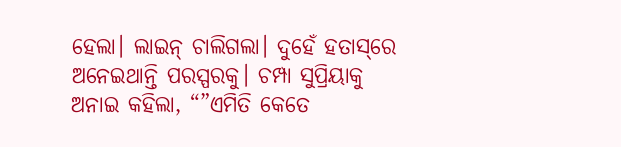ହେଲା। ଲାଇନ୍ ଚାଲିଗଲା। ଦୁହେଁ ହତାସ୍‌ରେ ଅନେଇଥାନ୍ତି ପରସ୍ପରକୁ। ଚମ୍ପା ସୁପ୍ରିୟାକୁ ଅନାଇ କହିଲା, “”ଏମିତି କେତେ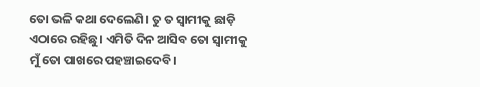ତୋ ଭଳି କଥା ଦେଲେଣି। ତୁ ତ ସ୍ୱାମୀକୁ ଛାଡ଼ି ଏଠାରେ ରହିଛୁ। ଏମିତି ଦିନ ଆସିବ ତୋ ସ୍ୱାମୀକୁ ମୁଁ ତୋ ପାଖରେ ପହଞ୍ଚାଇଦେବି।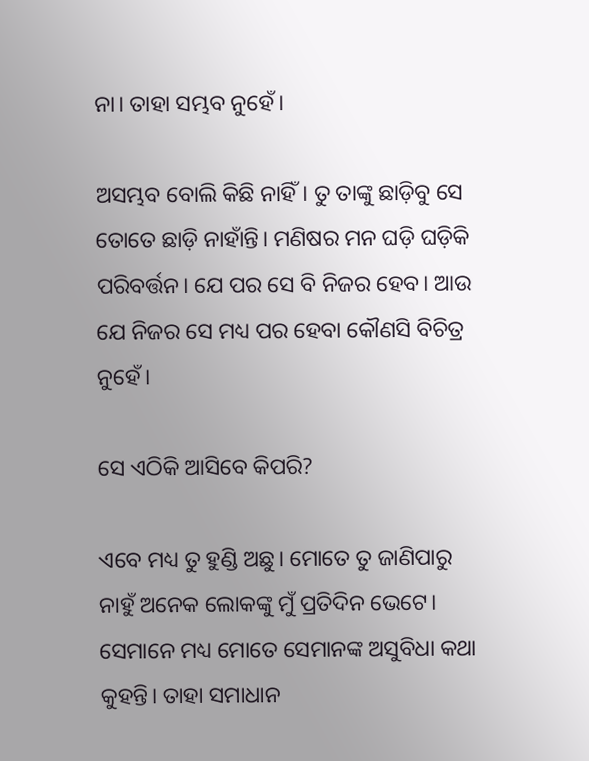ନା। ତାହା ସମ୍ଭବ ନୁହେଁ।

ଅସମ୍ଭବ ବୋଲି କିଛି ନାହିଁ। ତୁ ତାଙ୍କୁ ଛାଡ଼ିବୁ ସେ ତୋତେ ଛାଡ଼ି ନାହାଁନ୍ତି। ମଣିଷର ମନ ଘଡ଼ି ଘଡ଼ିକି ପରିବର୍ତ୍ତନ। ଯେ ପର ସେ ବି ନିଜର ହେବ। ଆଉ ଯେ ନିଜର ସେ ମଧ୍ୟ ପର ହେବା କୌଣସି ବିଚିତ୍ର ନୁହେଁ।

ସେ ଏଠିକି ଆସିବେ କିପରି?

ଏବେ ମଧ୍ୟ ତୁ ହୁଣ୍ଡି ଅଛୁ। ମୋତେ ତୁ ଜାଣିପାରୁ ନାହୁଁ ଅନେକ ଲୋକଙ୍କୁ ମୁଁ ପ୍ରତିଦିନ ଭେଟେ। ସେମାନେ ମଧ୍ୟ ମୋତେ ସେମାନଙ୍କ ଅସୁବିଧା କଥା କୁହନ୍ତି। ତାହା ସମାଧାନ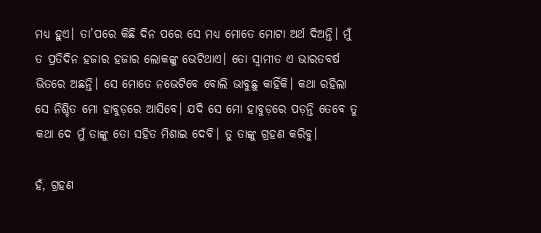ମଧ୍ୟ ହୁଏ। ତା’ପରେ କିଛି ଦିନ ପରେ ସେ ମଧ୍ୟ ମୋତେ ମୋଟା ଅର୍ଥ ଦିଅନ୍ତି। ମୁଁ ତ ପ୍ରତିଦିନ ହଜାର ହଜାର ଲୋକଙ୍କୁ ଭେଟିଥାଏ। ତୋ ସ୍ୱାମୀତ ଏ ଭାରତବର୍ଷ ଭିତରେ ଅଛନ୍ତି। ସେ ମୋତେ ନଭେଟିବେ ବୋଲି ଭାବୁଛୁ କାହିଁକି। କଥା ରହିଲା ସେ ନିଶ୍ଚିତ ମୋ ହାବୁଡ଼ରେ ଆସିବେ। ଯଦି ସେ ମୋ ହାବୁଡ଼ରେ ପଡ଼ନ୍ତି ତେବେ ତୁ କଥା ଦେ ମୁଁ ତାଙ୍କୁ ତୋ ସହିତ ମିଶାଇ ଦେବି। ତୁ ତାଙ୍କୁ ଗ୍ରହଣ କରିବୁ।

ହଁ, ଗ୍ରହଣ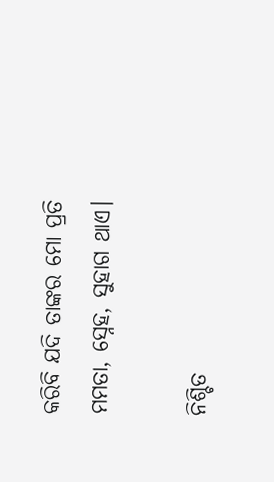କରିବି ଯଦି ତାଙ୍କର ମୋ ପ୍ରତି ମମତା, ସ୍ନେହ, ସୁହାଗ ଥାଏ।

ନିଶ୍ଚିତ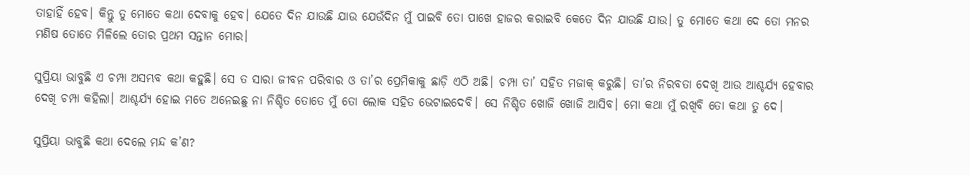ତାହାହିଁ ହେବ। କିନ୍ତୁ ତୁ ମୋତେ କଥା ଦେବାକୁ ହେବ। ଯେତେ ଦିନ ଯାଉଛି ଯାଉ ଯେଉଁଦିନ ମୁଁ ପାଇବି ତୋ ପାଖେ ହାଜର କରାଇବି କେତେ ଦିନ ଯାଉଛି ଯାଉ। ତୁ ମୋତେ କଥା ଦେ ତୋ ମନର ମଣିଷ ତୋତେ ମିଳିଲେ ତୋର ପ୍ରଥମ ସନ୍ତାନ ମୋର।

ସୁପ୍ରିୟା ଭାବୁଛି ଏ ଚମ୍ପା ଅସମ୍ଭବ କଥା କହୁଛି। ସେ ତ ସାରା ଜୀବନ ପରିବାର ଓ ତା’ର ପ୍ରେମିକାକୁ ଛାଡ଼ି ଏଠି ଅଛି। ଚମ୍ପା ତା’ ସହିତ ମଜାକ୍ କରୁଛି। ତା’ର ନିରବତା ଦେଖି ଆଉ ଆଶ୍ଚର୍ଯ୍ୟ ହେବାର ଦେଖି ଚମ୍ପା କହିଲା। ଆଶ୍ଚର୍ଯ୍ୟ ହୋଇ ମତେ ଅନେଇଛୁ ନା ନିଶ୍ଚିତ ତୋତେ ମୁଁ ତୋ ଲୋକ ସହିତ ଭେଟାଇଦେବି। ସେ ନିଶ୍ଚିତ ଖୋଜି ଖୋଜି ଆସିବ। ମୋ କଥା ମୁଁ ରଖିବି ତୋ କଥା ତୁ ଦେ।

ସୁପ୍ରିୟା ଭାବୁଛି କଥା ଦେଲେ ମନ୍ଦ କ’ଣ?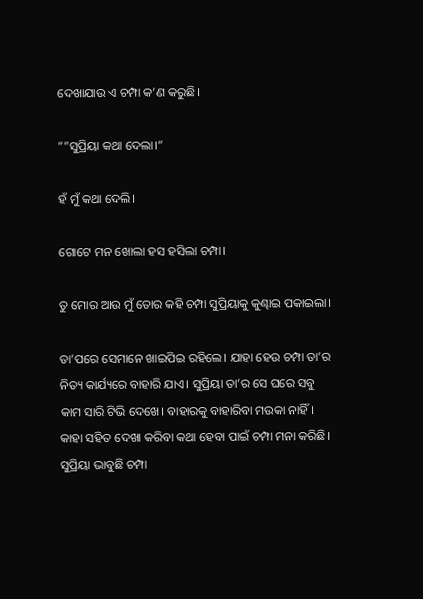ଦେଖାଯାଉ ଏ ଚମ୍ପା କ’ଣ କରୁଛି।

“”ସୁପ୍ରିୟା କଥା ଦେଲା।”

ହଁ ମୁଁ କଥା ଦେଲି।

ଗୋଟେ ମନ ଖୋଲା ହସ ହସିଲା ଚମ୍ପା।

ତୁ ମୋର ଆଉ ମୁଁ ତୋର କହି ଚମ୍ପା ସୁପ୍ରିୟାକୁ କୁଣ୍ଢାଇ ପକାଇଲା।

ତା’ପରେ ସେମାନେ ଖାଇପିଇ ରହିଲେ। ଯାହା ହେଉ ଚମ୍ପା ତା’ର ନିତ୍ୟ କାର୍ଯ୍ୟରେ ବାହାରି ଯାଏ। ସୁପ୍ରିୟା ତା’ର ସେ ଘରେ ସବୁ କାମ ସାରି ଟିଭି ଦେଖେ। ବାହାରକୁ ବାହାରିବା ମଉକା ନାହିଁ। କାହା ସହିତ ଦେଖା କରିବା କଥା ହେବା ପାଇଁ ଚମ୍ପା ମନା କରିଛି। ସୁପ୍ରିୟା ଭାବୁଛି ଚମ୍ପା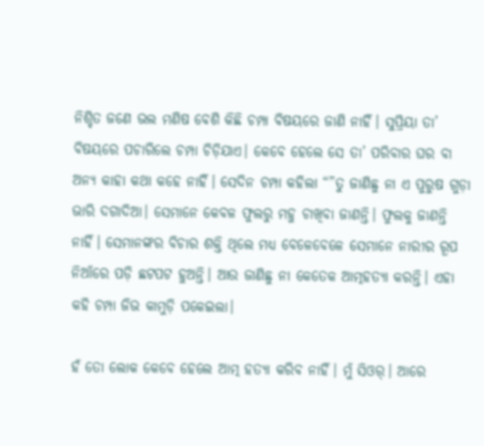ନିଶ୍ଚିତ ଜଣେ ଭଲ ମଣିଷ ବେଶି କିଛି ଚମ୍ପା ବିଷୟରେ ଜାଣି ନାହିଁ। ସୁପ୍ରିୟା ତା’ ବିଷୟରେ ପଚାରିଲେ ଚମ୍ପା ଚିଡ଼ିଯାଏ। କେବେ ହେଲେ ସେ ତା’ ପରିବାର ଘର ବା ଅନ୍ୟ କାହା କଥା କହେ ନାହିଁ। ସେଦିନ ଚମ୍ପା କହିଲା “”ତୁ ଜାଣିଛୁ ନା ଏ ପୁରୁଷ ଗୁଡ଼ା ଭାରି ଦଗାଦିଆ। ସେମାନେ କେବଳ ଫୁଲରୁ ମହୁ ଚାଖିବା ଜାଣନ୍ତି। ଫୁଲକୁ ଜାଣନ୍ତି ନାହିଁ। ସେମାନଙ୍କର ବିଚାର ଶକ୍ତି ଥିଲେ ମଧ୍ୟ ବେଳେବେଳେ ସେମାନେ ନାରୀର ରୂପ ନିଆଁରେ ପଡ଼ି ଛଟପଟ ହୁଅନ୍ତି। ଆଉ ଜାଣିଛୁ ନା କେତେକ ଆତ୍ମହତ୍ୟା କରନ୍ତି। ଏହା କହି ଚମ୍ପା ଜିଭ କାମୁଡ଼ି ପକେଇଲା।

ହଁ ତୋ ଲୋକ କେବେ ହେଲେ ଆତ୍ମ ହତ୍ୟା କରିବ ନାହିଁ। ମୁଁ ସିଓର୍। ଆରେ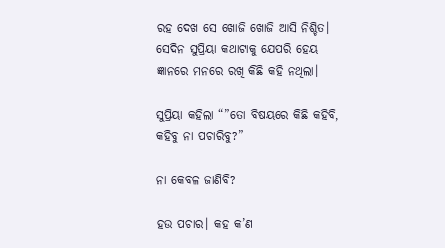ରହ ଦେଖ ସେ ଖୋଜି ଖୋଜି ଆସି ନିଶ୍ଚିତ। ସେଦିନ ସୁପ୍ରିୟା କଥାଟାକୁ ଯେପରି ହେୟ ଜ୍ଞାନରେ ମନରେ ରଖି କିଛି କହି ନଥିଲା।

ସୁପ୍ରିୟା କହିଲା “”ତୋ ବିଷୟରେ କିଛି କହିବି, କହିବୁ ନା ପଚାରିବୁ?”

ନା କେବଳ ଜାଣିବି?

ହଉ ପଚାର। କହ କ’ଣ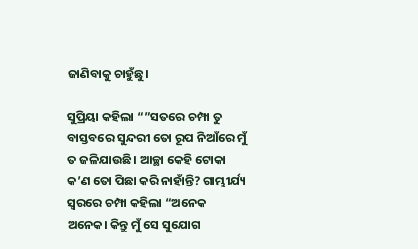ଜାଣିବାକୁ ଚାହୁଁଛୁ।

ସୁପ୍ରିୟା କହିଲା “”ସତରେ ଚମ୍ପା ତୁ ବାସ୍ତବରେ ସୁନ୍ଦରୀ ତୋ ରୂପ ନିଆଁରେ ମୁଁ ତ ଜଳିଯାଉଛି। ଆଚ୍ଛା କେହି ଟୋକା କ’ଣ ତୋ ପିଛା କରି ନାହାଁନ୍ତି? ଗାମ୍ଭୀର୍ଯ୍ୟ ସ୍ୱରରେ ଚମ୍ପା କହିଲା “ଅନେକ ଅନେକ। କିନ୍ତୁ ମୁଁ ସେ ସୁଯୋଗ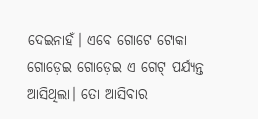ଦେଇନାହଁ। ଏବେ ଗୋଟେ ଟୋକା ଗୋଡ଼େଇ ଗୋଡ଼େଇ ଏ ଗେଟ୍ ପର୍ଯ୍ୟନ୍ତ ଆସିଥିଲା। ତୋ ଆସିବାର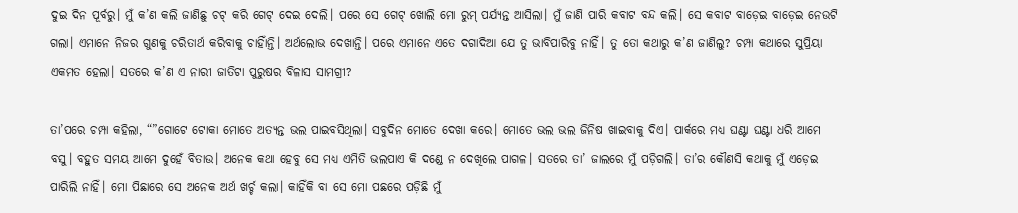ଦୁଇ ଦିନ ପୂର୍ବରୁ। ମୁଁ କ’ଣ କଲି ଜାଣିଛୁ ଚଟ୍ କରି ଗେଟ୍ ଦେଇ ଦେଲି। ପରେ ସେ ଗେଟ୍ ଖୋଲି ମୋ ରୁମ୍ ପର୍ଯ୍ୟନ୍ତ ଆସିଲା। ମୁଁ ଜାଣି ପାରି କବାଟ ବନ୍ଦ କଲି। ସେ କବାଟ ବାଡ଼େଇ ବାଡ଼େଇ ନେଉଟି ଗଲା। ଏମାନେ ନିଜର ଗୁଣକୁ ଚରିତାର୍ଥ କରିବାକୁ ଚାହିାଁନ୍ତି। ଅର୍ଥଲୋଭ ଦେଖାନ୍ତି। ପରେ ଏମାନେ ଏତେ ଦଗାଦିଆ ଯେ ତୁ ଭାବିପାରିବୁ ନାହିଁ। ତୁ ତୋ କଥାରୁ କ’ଣ ଜାଣିଲୁ? ଚମ୍ପା କଥାରେ ସୁପ୍ରିୟା ଏକମତ ହେଲା। ସତରେ କ’ଣ ଏ ନାରୀ ଜାତିଟା ପୁରୁଷର ବିଳାସ ସାମଗ୍ରୀ?

ତା’ପରେ ଚମ୍ପା କହିଲା, “”ଗୋଟେ ଟୋକା ମୋତେ ଅତ୍ୟନ୍ତ ଭଲ ପାଇବସିଥିଲା। ସବୁଦିନ ମୋତେ ଦେଖା କରେ। ମୋତେ ଭଲ ଭଲ ଜିନିଷ ଖାଇବାକୁ ଦିଏ। ପାର୍କରେ ମଧ୍ୟ ଘଣ୍ଟା ଘଣ୍ଟା ଧରି ଆମେ ବସୁ। ବହୁତ ସମୟ ଆମେ ଦୁହେଁ ବିତାଉ। ଅନେକ କଥା ହେବୁ ସେ ମଧ୍ୟ ଏମିତି ଭଲପାଏ କି ଦଣ୍ଡେ ନ ଦେଖିଲେ ପାଗଳ। ସତରେ ତା’ ଜାଲରେ ମୁଁ ପଡ଼ିଗଲି। ତା’ର କୌଣସି କଥାକୁ ମୁଁ ଏଡ଼େଇ ପାରିଲି ନାହିଁ। ମୋ ପିଛାରେ ସେ ଅନେକ ଅର୍ଥ ଖର୍ଚ୍ଚ କଲା। କାହିଁକି ବା ସେ ମୋ ପଛରେ ପଡ଼ିଛି ମୁଁ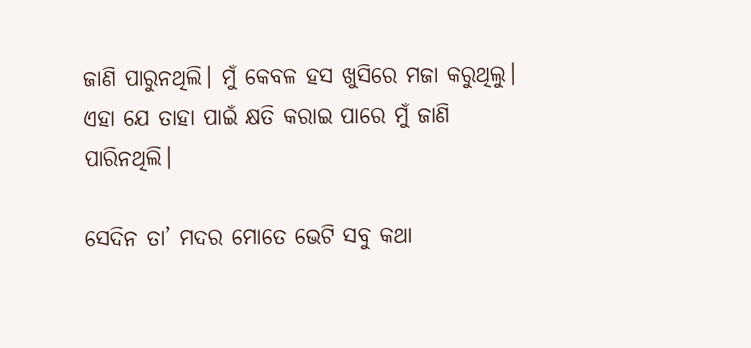ଜାଣି ପାରୁନଥିଲି। ମୁଁ କେବଳ ହସ ଖୁସିରେ ମଜା କରୁଥିଲୁ। ଏହା ଯେ ତାହା ପାଇଁ କ୍ଷତି କରାଇ ପାରେ ମୁଁ ଜାଣି ପାରିନଥିଲି।

ସେଦିନ ତା’ ମଦର ମୋତେ ଭେଟି ସବୁ କଥା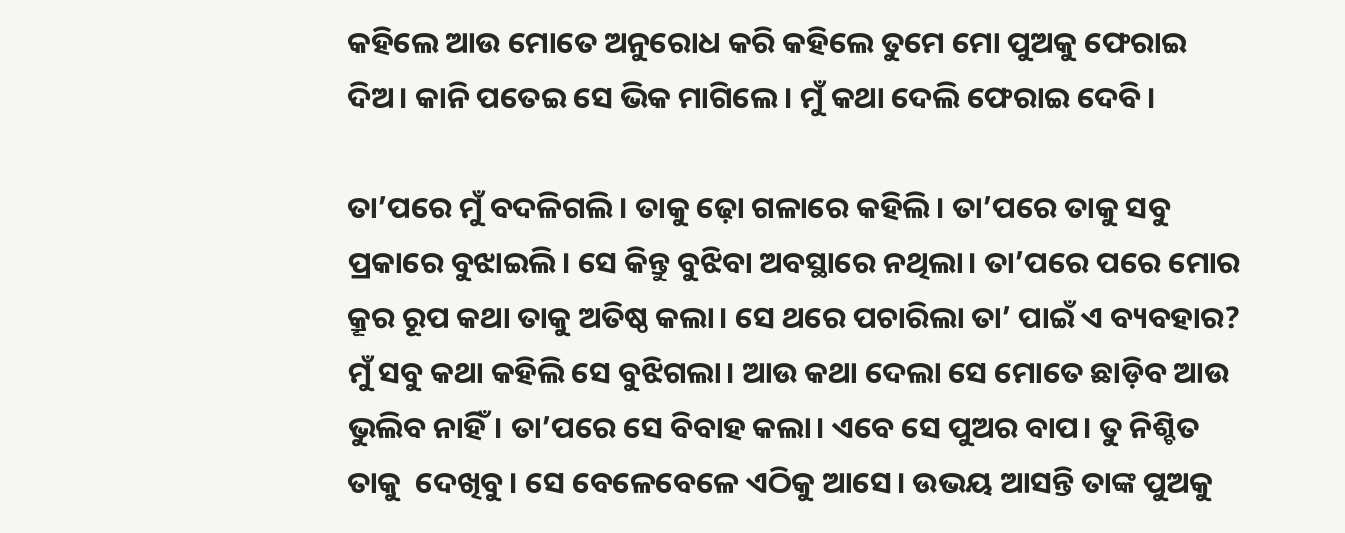କହିଲେ ଆଉ ମୋତେ ଅନୁରୋଧ କରି କହିଲେ ତୁମେ ମୋ ପୁଅକୁ ଫେରାଇ ଦିଅ। କାନି ପତେଇ ସେ ଭିକ ମାଗିଲେ। ମୁଁ କଥା ଦେଲି ଫେରାଇ ଦେବି।

ତା’ପରେ ମୁଁ ବଦଳିଗଲି। ତାକୁ ଢ଼ୋ ଗଳାରେ କହିଲି। ତା’ପରେ ତାକୁ ସବୁ ପ୍ରକାରେ ବୁଝାଇଲି। ସେ କିନ୍ତୁ ବୁଝିବା ଅବସ୍ଥାରେ ନଥିଲା। ତା’ପରେ ପରେ ମୋର କ୍ରୂର ରୂପ କଥା ତାକୁ ଅତିଷ୍ଠ କଲା। ସେ ଥରେ ପଚାରିଲା ତା’ ପାଇଁ ଏ ବ୍ୟବହାର? ମୁଁ ସବୁ କଥା କହିଲି ସେ ବୁଝିଗଲା। ଆଉ କଥା ଦେଲା ସେ ମୋତେ ଛାଡ଼ିବ ଆଉ ଭୁଲିବ ନାହିଁ। ତା’ପରେ ସେ ବିବାହ କଲା। ଏବେ ସେ ପୁଅର ବାପ। ତୁ ନିଶ୍ଚିତ ତାକୁ  ଦେଖିବୁ। ସେ ବେଳେବେଳେ ଏଠିକୁ ଆସେ। ଉଭୟ ଆସନ୍ତି ତାଙ୍କ ପୁଅକୁ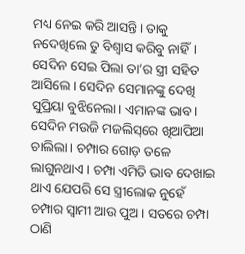ମଧ୍ୟ ନେଇ କରି ଆସନ୍ତି। ତାକୁ ନଦେଖିଲେ ତୁ ବିଶ୍ୱାସ କରିବୁ ନାହିଁ। ସେଦିନ ସେଇ ପିଲା ତା’ର ସ୍ତ୍ରୀ ସହିତ ଆସିଲେ। ସେଦିନ ସେମାନଙ୍କୁ ଦେଖି ସୁପ୍ରିୟା ବୁଝିନେଲା। ଏମାନଙ୍କ ଭାବ। ସେଦିନ ମଉଜି ମଜଲିସ୍‌ରେ ଖିଆପିଆ ଚାଲିଲା। ଚମ୍ପାର ଗୋଡ଼ ତଳେ ଲାଗୁନଥାଏ। ଚମ୍ପା ଏମିତି ଭାବ ଦେଖାଇ ଥାଏ ଯେପରି ସେ ସ୍ତ୍ରୀଲୋକ ନୁହେଁ ଚମ୍ପାର ସ୍ୱାମୀ ଆଉ ପୁଅ। ସତରେ ଚମ୍ପା ଠାଣି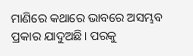ମାଣିରେ କଥାରେ ଭାବରେ ଅସମ୍ଭବ ପ୍ରକାର ଯାଦୁଅଛି। ପରକୁ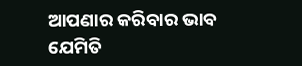ଆପଣାର କରିବାର ଭାବ ଯେମିତି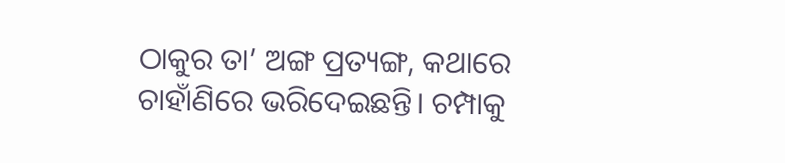ଠାକୁର ତା’ ଅଙ୍ଗ ପ୍ରତ୍ୟଙ୍ଗ, କଥାରେ ଚାହାଁଣିରେ ଭରିଦେଇଛନ୍ତି। ଚମ୍ପାକୁ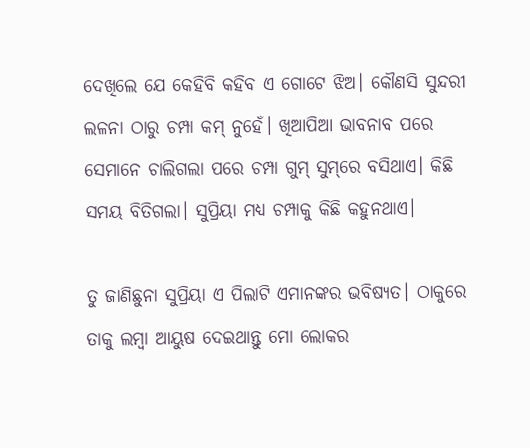ଦେଖିଲେ ଯେ କେହିବି କହିବ ଏ ଗୋଟେ ଝିଅ। କୌଣସି ସୁନ୍ଦରୀ ଲଳନା ଠାରୁ ଚମ୍ପା କମ୍ ନୁହେଁ। ଖିଆପିଆ ଭାବନାବ ପରେ ସେମାନେ ଚାଲିଗଲା ପରେ ଚମ୍ପା ଗୁମ୍ ସୁମ୍‌ରେ ବସିଥାଏ। କିଛି ସମୟ ବିତିଗଲା। ସୁପ୍ରିୟା ମଧ୍ୟ ଚମ୍ପାକୁ କିଛି କହୁନଥାଏ।

ତୁ ଜାଣିଛୁନା ସୁପ୍ରିୟା ଏ ପିଲାଟି ଏମାନଙ୍କର ଭବିଷ୍ୟତ। ଠାକୁରେ ତାକୁ ଲମ୍ବା ଆୟୁଷ ଦେଇଥାନ୍ତୁ ମୋ ଲୋକର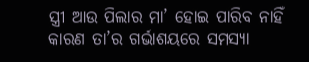ସ୍ତ୍ରୀ ଆଉ ପିଲାର ମା’ ହୋଇ ପାରିବ ନାହିଁ କାରଣ ତା’ର ଗର୍ଭାଶୟରେ ସମସ୍ୟା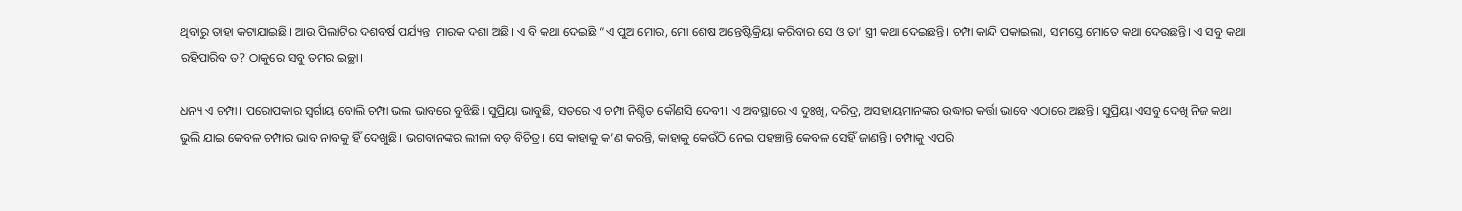ଥିବାରୁ ତାହା କଟାଯାଇଛି। ଆଉ ପିଲାଟିର ଦଶବର୍ଷ ପର୍ଯ୍ୟନ୍ତ  ମାରକ ଦଶା ଅଛି। ଏ ବି କଥା ଦେଇଛି “ଏ ପୁଅ ମୋର, ମୋ ଶେଷ ଅନ୍ତେଷ୍ଟିକ୍ରିୟା କରିବାର ସେ ଓ ତା’ ସ୍ତ୍ରୀ କଥା ଦେଇଛନ୍ତି। ଚମ୍ପା କାନ୍ଦି ପକାଇଲା, ସମସ୍ତେ ମୋତେ କଥା ଦେଉଛନ୍ତି। ଏ ସବୁ କଥା ରହିପାରିବ ତ? ଠାକୁରେ ସବୁ ତମର ଇଚ୍ଛା।

ଧନ୍ୟ ଏ ଚମ୍ପା। ପରୋପକାର ସ୍ୱର୍ଗାୟ ବୋଲି ଚମ୍ପା ଭଲ ଭାବରେ ବୁଝିଛି। ସୁପ୍ରିୟା ଭାବୁଛି, ସତରେ ଏ ଚମ୍ପା ନିଶ୍ଚିତ କୌଣସି ଦେବୀ। ଏ ଅବସ୍ଥାରେ ଏ ଦୁଃଖି, ଦରିଦ୍ର, ଅସହାୟମାନଙ୍କର ଉଦ୍ଧାର କର୍ତ୍ତା ଭାବେ ଏଠାରେ ଅଛନ୍ତି। ସୁପ୍ରିୟା ଏସବୁ ଦେଖି ନିଜ କଥା ଭୁଲି ଯାଇ କେବଳ ଚମ୍ପାର ଭାବ ନାବକୁ ହିଁ ଦେଖୁଛି। ଭଗବାନଙ୍କର ଲୀଳା ବଡ଼ ବିଚିତ୍ର। ସେ କାହାକୁ କ’ଣ କରନ୍ତି, କାହାକୁ କେଉଁଠି ନେଇ ପହଞ୍ଚାନ୍ତି କେବଳ ସେହିଁ ଜାଣନ୍ତି। ଚମ୍ପାକୁ ଏପରି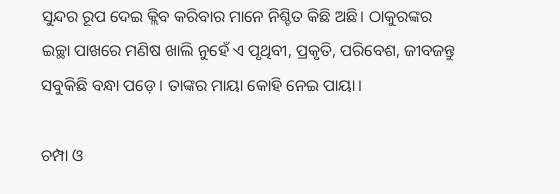ସୁନ୍ଦର ରୂପ ଦେଇ କ୍ଲିବ କରିବାର ମାନେ ନିଶ୍ଚିତ କିଛି ଅଛି। ଠାକୁରଙ୍କର ଇଚ୍ଛା ପାଖରେ ମଣିଷ ଖାଲି ନୁହେଁ ଏ ପୃଥିବୀ, ପ୍ରକୃତି, ପରିବେଶ, ଜୀବଜନ୍ତୁ ସବୁକିଛି ବନ୍ଧା ପଡ଼େ। ତାଙ୍କର ମାୟା କୋହି ନେଇ ପାୟା।

ଚମ୍ପା ଓ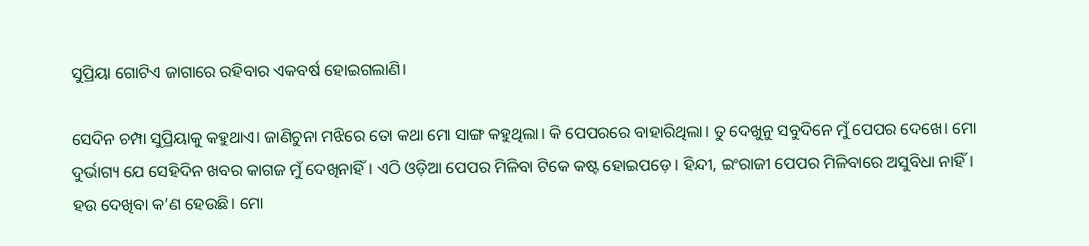ସୁପ୍ରିୟା ଗୋଟିଏ ଜାଗାରେ ରହିବାର ଏକବର୍ଷ ହୋଇଗଲାଣି।

ସେଦିନ ଚମ୍ପା ସୁପ୍ରିୟାକୁ କହୁଥାଏ। ଜାଣିଚୁନା ମଝିରେ ତୋ କଥା ମୋ ସାଙ୍ଗ କହୁଥିଲା। କି ପେପରରେ ବାହାରିଥିଲା। ତୁ ଦେଖୁନୁ ସବୁଦିନେ ମୁଁ ପେପର ଦେଖେ। ମୋ ଦୁର୍ଭାଗ୍ୟ ଯେ ସେହିଦିନ ଖବର କାଗଜ ମୁଁ ଦେଖିନାହିଁ। ଏଠି ଓଡ଼ିଆ ପେପର ମିଳିବା ଟିକେ କଷ୍ଟ ହୋଇପଡ଼େ। ହିନ୍ଦୀ, ଇଂରାଜୀ ପେପର ମିଳିବାରେ ଅସୁବିଧା ନାହିଁ। ହଉ ଦେଖିବା କ’ଣ ହେଉଛି। ମୋ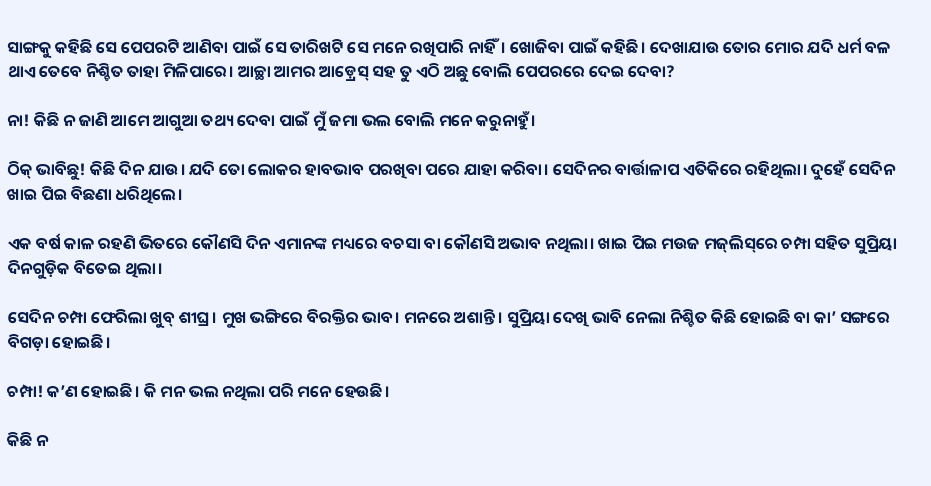ସାଙ୍ଗକୁ କହିଛି ସେ ପେପରଟି ଆଣିବା ପାଇଁ ସେ ତାରିଖଟି ସେ ମନେ ରଖିପାରି ନାହିଁ। ଖୋଜିବା ପାଇଁ କହିଛି। ଦେଖାଯାଉ ତୋର ମୋର ଯଦି ଧର୍ମ ବଳ ଥାଏ ତେବେ ନିଶ୍ଚିତ ତାହା ମିଳିପାରେ। ଆଚ୍ଛା ଆମର ଆଡ଼୍ରେସ୍ ସହ ତୁ ଏଠି ଅଛୁ ବୋଲି ପେପରରେ ଦେଇ ଦେବା?

ନା! କିଛି ନ ଜାଣି ଆମେ ଆଗୁଆ ତଥ୍ୟ ଦେବା ପାଇଁ ମୁଁ ଜମା ଭଲ ବୋଲି ମନେ କରୁନାହୁଁ।

ଠିକ୍ ଭାବିଛୁ! କିଛି ଦିନ ଯାଉ। ଯଦି ତୋ ଲୋକର ହାବଭାବ ପରଖିବା ପରେ ଯାହା କରିବା। ସେଦିନର ବାର୍ତ୍ତାଳାପ ଏତିକିରେ ରହିଥିଲା। ଦୁହେଁ ସେଦିନ ଖାଇ ପିଇ ବିଛଣା ଧରିଥିଲେ।

ଏକ ବର୍ଷ କାଳ ରହଣି ଭିତରେ କୌଣସି ଦିନ ଏମାନଙ୍କ ମଧ୍ୟରେ ବଚସା ବା କୌଣସି ଅଭାବ ନଥିଲା। ଖାଇ ପିଇ ମଉଜ ମଜ୍‌ଲିସ୍‌ରେ ଚମ୍ପା ସହିତ ସୁପ୍ରିୟା ଦିନଗୁଡ଼ିକ ବିତେଇ ଥିଲା।

ସେଦିନ ଚମ୍ପା ଫେରିଲା ଖୁବ୍ ଶୀଘ୍ର। ମୁଖ ଭଙ୍ଗିରେ ବିରକ୍ତିର ଭାବ। ମନରେ ଅଶାନ୍ତି। ସୁପ୍ରିୟା ଦେଖି ଭାବି ନେଲା ନିଶ୍ଚିତ କିଛି ହୋଇଛି ବା କା’ ସଙ୍ଗରେ ବିଗଡ଼ା ହୋଇଛି।

ଚମ୍ପା! କ’ଣ ହୋଇଛି। କି ମନ ଭଲ ନଥିଲା ପରି ମନେ ହେଉଛି।

କିଛି ନ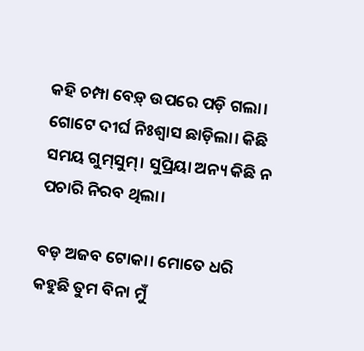କହି ଚମ୍ପା ବେଡ଼୍ ଉପରେ ପଡ଼ି ଗଲା। ଗୋଟେ ଦୀର୍ଘ ନିଃଶ୍ୱାସ ଛାଡ଼ିଲା। କିଛି ସମୟ ଗୁମ୍‌ସୁମ୍। ସୁପ୍ରିୟା ଅନ୍ୟ କିଛି ନ ପଚାରି ନିରବ ଥିଲା।

ବଡ଼ ଅଜବ ଟୋକା। ମୋତେ ଧରି କହୁଛି ତୁମ ବିନା ମୁଁ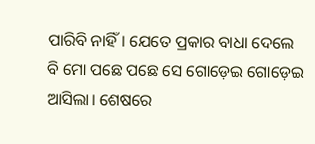ପାରିବି ନାହିଁ। ଯେତେ ପ୍ରକାର ବାଧା ଦେଲେ ବି ମୋ ପଛେ ପଛେ ସେ ଗୋଡ଼େଇ ଗୋଡ଼େଇ ଆସିଲା। ଶେଷରେ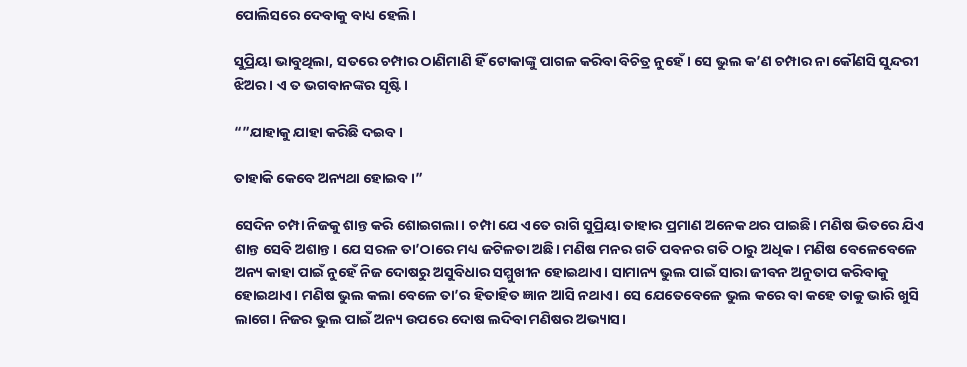ପୋଲିସରେ ଦେବାକୁ ବାଧ୍ୟ ହେଲି।

ସୁପ୍ରିୟା ଭାବୁଥିଲା, ସତରେ ଚମ୍ପାର ଠାଣିମାଣି ହିଁ ଟୋକାଙ୍କୁ ପାଗଳ କରିବା ବିଚିତ୍ର ନୁହେଁ। ସେ ଭୁଲ କ’ଣ ଚମ୍ପାର ନା କୌଣସି ସୁନ୍ଦରୀ ଝିଅର। ଏ ତ ଭଗବାନଙ୍କର ସୃଷ୍ଟି।

“”ଯାହାକୁ ଯାହା କରିଛି ଦଇବ।

ତାହାକି କେବେ ଅନ୍ୟଥା ହୋଇବ।”

ସେଦିନ ଚମ୍ପା ନିଜକୁ ଶାନ୍ତ କରି ଶୋଇଗଲା। ଚମ୍ପା ଯେ ଏତେ ରାଗି ସୁପ୍ରିୟା ତାହାର ପ୍ରମାଣ ଅନେକ ଥର ପାଇଛି। ମଣିଷ ଭିତରେ ଯିଏ ଶାନ୍ତ ସେବି ଅଶାନ୍ତ। ଯେ ସରଳ ତା’ଠାରେ ମଧ୍ୟ ଜଟିଳତା ଅଛି। ମଣିଷ ମନର ଗତି ପବନର ଗତି ଠାରୁ ଅଧିକ। ମଣିଷ ବେଳେବେଳେ ଅନ୍ୟ କାହା ପାଇଁ ନୁହେଁ ନିଜ ଦୋଷରୁ ଅସୁବିଧାର ସମ୍ମୁଖୀନ ହୋଇଥାଏ। ସାମାନ୍ୟ ଭୁଲ ପାଇଁ ସାରା ଜୀବନ ଅନୁତାପ କରିବାକୁ ହୋଇଥାଏ। ମଣିଷ ଭୁଲ କଲା ବେଳେ ତା’ର ହିତାହିତ ଜ୍ଞାନ ଆସି ନଥାଏ। ସେ ଯେତେବେଳେ ଭୁଲ କରେ ବା କହେ ତାକୁ ଭାରି ଖୁସି ଲାଗେ। ନିଜର ଭୁଲ ପାଇଁ ଅନ୍ୟ ଉପରେ ଦୋଷ ଲଦିବା ମଣିଷର ଅଭ୍ୟାସ।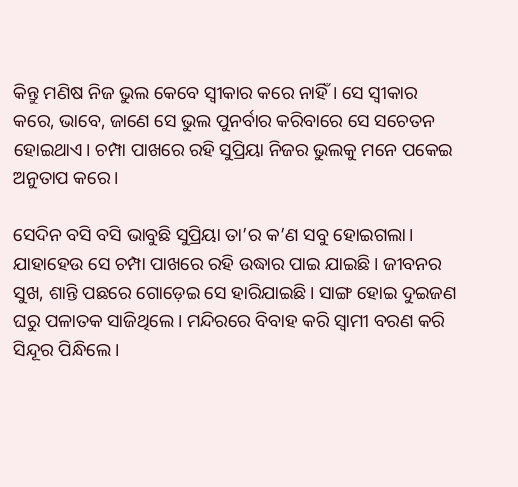କିନ୍ତୁ ମଣିଷ ନିଜ ଭୁଲ କେବେ ସ୍ୱୀକାର କରେ ନାହିଁ। ସେ ସ୍ୱୀକାର କରେ, ଭାବେ, ଜାଣେ ସେ ଭୁଲ ପୁନର୍ବାର କରିବାରେ ସେ ସଚେତନ ହୋଇଥାଏ। ଚମ୍ପା ପାଖରେ ରହି ସୁପ୍ରିୟା ନିଜର ଭୁଲକୁ ମନେ ପକେଇ ଅନୁତାପ କରେ।

ସେଦିନ ବସି ବସି ଭାବୁଛି ସୁପ୍ରିୟା ତା’ର କ’ଣ ସବୁ ହୋଇଗଲା। ଯାହାହେଉ ସେ ଚମ୍ପା ପାଖରେ ରହି ଉଦ୍ଧାର ପାଇ ଯାଇଛି। ଜୀବନର ସୁଖ, ଶାନ୍ତି ପଛରେ ଗୋଡ଼େଇ ସେ ହାରିଯାଇଛି। ସାଙ୍ଗ ହୋଇ ଦୁଇଜଣ ଘରୁ ପଳାତକ ସାଜିଥିଲେ। ମନ୍ଦିରରେ ବିବାହ କରି ସ୍ୱାମୀ ବରଣ କରି ସିନ୍ଦୂର ପିନ୍ଧିଲେ।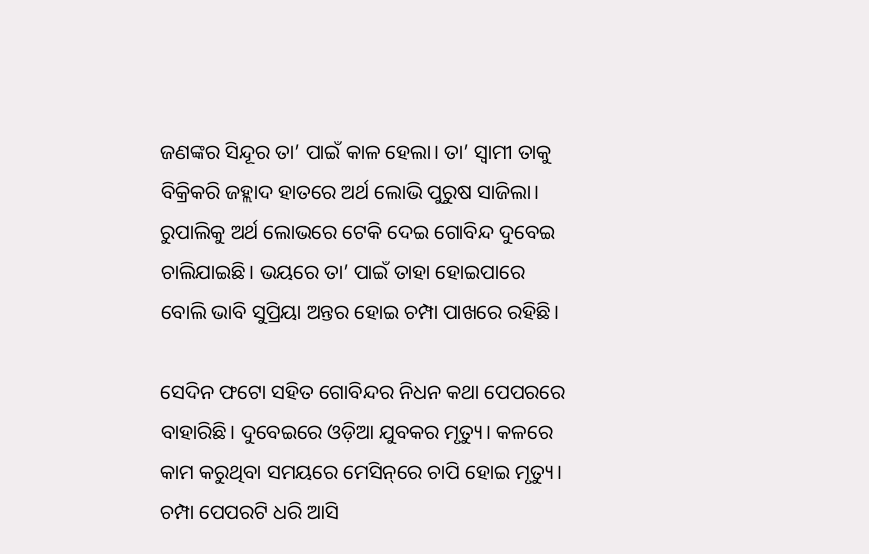ଜଣଙ୍କର ସିନ୍ଦୂର ତା’ ପାଇଁ କାଳ ହେଲା। ତା’ ସ୍ୱାମୀ ତାକୁ ବିକ୍ରିକରି ଜହ୍ଲାଦ ହାତରେ ଅର୍ଥ ଲୋଭି ପୁରୁଷ ସାଜିଲା। ରୁପାଲିକୁ ଅର୍ଥ ଲୋଭରେ ଟେକି ଦେଇ ଗୋବିନ୍ଦ ଦୁବେଇ ଚାଲିଯାଇଛି। ଭୟରେ ତା’ ପାଇଁ ତାହା ହୋଇପାରେ ବୋଲି ଭାବି ସୁପ୍ରିୟା ଅନ୍ତର ହୋଇ ଚମ୍ପା ପାଖରେ ରହିଛି।

ସେଦିନ ଫଟୋ ସହିତ ଗୋବିନ୍ଦର ନିଧନ କଥା ପେପରରେ ବାହାରିଛି। ଦୁବେଇରେ ଓଡ଼ିଆ ଯୁବକର ମୃତ୍ୟୁ। କଳରେ କାମ କରୁଥିବା ସମୟରେ ମେସିନ୍‌ରେ ଚାପି ହୋଇ ମୃତ୍ୟୁ। ଚମ୍ପା ପେପରଟି ଧରି ଆସି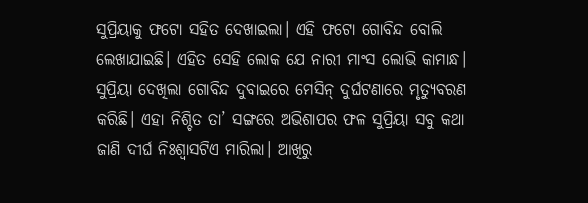ସୁପ୍ରିୟାକୁ ଫଟୋ ସହିତ ଦେଖାଇଲା। ଏହି ଫଟୋ ଗୋବିନ୍ଦ ବୋଲି ଲେଖାଯାଇଛି। ଏହିତ ସେହି ଲୋକ ଯେ ନାରୀ ମାଂସ ଲୋଭି କାମାନ୍ଧ। ସୁପ୍ରିୟା ଦେଖିଲା ଗୋବିନ୍ଦ ଦୁବାଇରେ ମେସିନ୍ ଦୁର୍ଘଟଣାରେ ମୃତ୍ୟୁବରଣ କରିଛି। ଏହା ନିଶ୍ଚିତ ତା’ ସଙ୍ଗରେ ଅଭିଶାପର ଫଳ ସୁପ୍ରିୟା ସବୁ କଥା ଜାଣି ଦୀର୍ଘ ନିଃଶ୍ୱାସଟିଏ ମାରିଲା। ଆଖିରୁ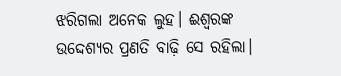ଝରିଗଲା ଅନେକ ଲୁହ। ଈଶ୍ୱରଙ୍କ ଉଦ୍ଦେଶ୍ୟର ପ୍ରଣତି ବାଢ଼ି ସେ ରହିଲା।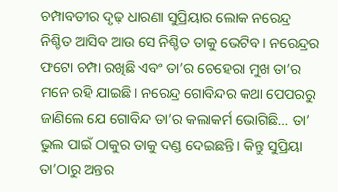ଚମ୍ପାବତୀର ଦୃଢ଼ ଧାରଣା ସୁପ୍ରିୟାର ଲୋକ ନରେନ୍ଦ୍ର ନିଶ୍ଚିତ ଆସିବ ଆଉ ସେ ନିଶ୍ଚିତ ତାକୁ ଭେଟିବ। ନରେନ୍ଦ୍ରର ଫଟୋ ଚମ୍ପା ରଖିଛି ଏବଂ ତା’ର ଚେହେରା ମୁଖ ତା’ର ମନେ ରହି ଯାଇଛି। ନରେନ୍ଦ୍ର ଗୋବିନ୍ଦର କଥା ପେପରରୁ ଜାଣିଲେ ଯେ ଗୋବିନ୍ଦ ତା’ର କଲାକର୍ମ ଭୋଗିଛି… ତା’ ଭୁଲ ପାଇଁ ଠାକୁର ତାକୁ ଦଣ୍ଡ ଦେଇଛନ୍ତି। କିନ୍ତୁ ସୁପ୍ରିୟା ତା’ଠାରୁ ଅନ୍ତର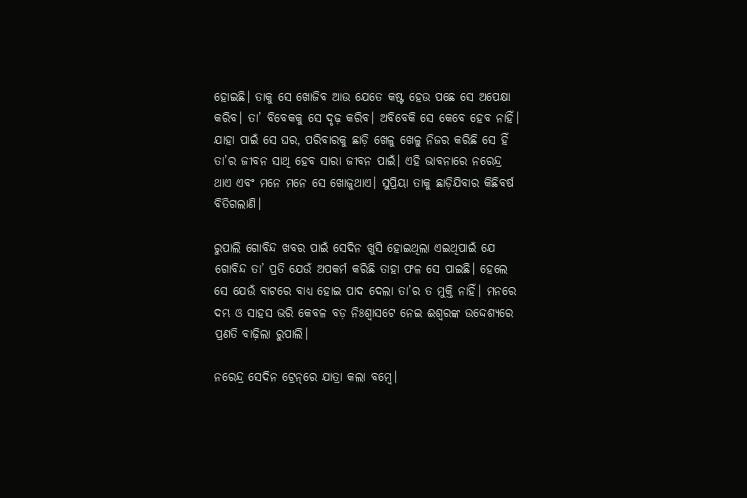ହୋଇଛି। ତାକୁ ସେ ଖୋଜିବ ଆଉ ଯେତେ କଷ୍ଟ ହେଉ ପଛେ ସେ ଅପେକ୍ଷା କରିବ। ତା’ ବିବେକକୁ ସେ ଦୃଢ଼ କରିବ। ଅବିବେକି ସେ କେବେ ହେବ ନାହିଁ। ଯାହା ପାଇଁ ସେ ଘର, ପରିବାରକୁ ଛାଡ଼ି ଖେଳୁ ଖେଳୁ ନିଜର କରିଛି ସେ ହିଁ ତା’ର ଜୀବନ ସାଥି ହେବ ସାରା ଜୀବନ ପାଇଁ। ଏହି ଭାବନାରେ ନରେନ୍ଦ୍ର ଥାଏ ଏବଂ ମନେ ମନେ ସେ ଖୋଜୁଥାଏ। ସୁପ୍ରିୟା ତାକୁ ଛାଡ଼ିଯିବାର କିଛିବର୍ଷ ବିତିଗଲାଣି।

ରୁପାଲି ଗୋବିନ୍ଦ ଖବର ପାଇଁ ସେଦିନ ଖୁସି ହୋଇଥିଲା ଏଇଥିପାଇଁ ଯେ ଗୋବିନ୍ଦ ତା’ ପ୍ରତି ଯେଉଁ ଅପକର୍ମ କରିଛି ତାହା ଫଳ ସେ ପାଇଛି। ହେଲେ ସେ ଯେଉଁ ବାଟରେ ବାଧ୍ୟ ହୋଇ ପାଦ ଦେଲା ତା’ର ତ ମୁକ୍ତି ନାହିଁ। ମନରେ ଦମ୍ଭ ଓ ସାହସ ଭରି କେବଳ ବଡ଼ ନିଃଶ୍ୱାସଟେ ନେଇ ଈଶ୍ୱରଙ୍କ ଉଦ୍ଦେଶ୍ୟରେ ପ୍ରଣତି ବାଢ଼ିଲା ରୁପାଲି।

ନରେନ୍ଦ୍ର ସେଦିନ ଟ୍ରେନ୍‌ରେ ଯାତ୍ରା କଲା ବମ୍ବେ।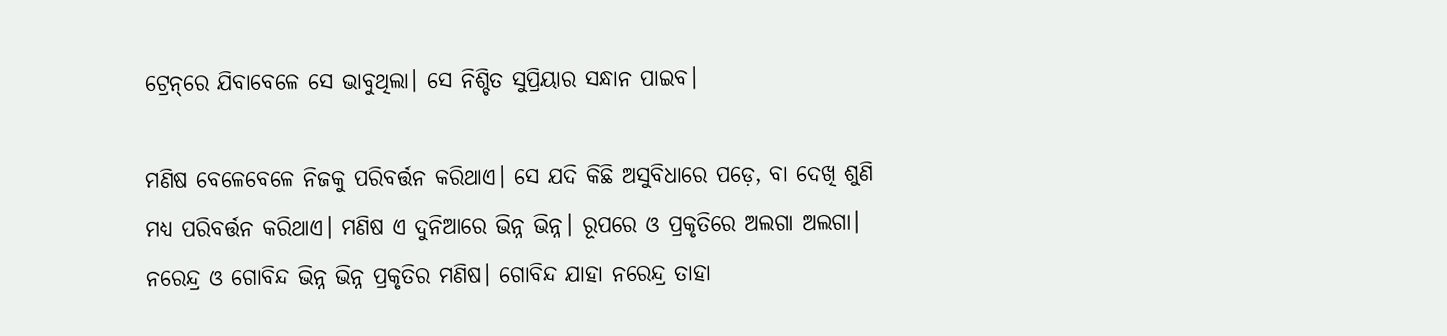ଟ୍ରେନ୍‌ରେ ଯିବାବେଳେ ସେ ଭାବୁଥିଲା। ସେ ନିଶ୍ଚିତ ସୁପ୍ରିୟାର ସନ୍ଧାନ ପାଇବ।

ମଣିଷ ବେଳେବେଳେ ନିଜକୁ ପରିବର୍ତ୍ତନ କରିଥାଏ। ସେ ଯଦି କିଛି ଅସୁବିଧାରେ ପଡ଼େ, ବା ଦେଖି ଶୁଣି ମଧ୍ୟ ପରିବର୍ତ୍ତନ କରିଥାଏ। ମଣିଷ ଏ ଦୁନିଆରେ ଭିନ୍ନ ଭିନ୍ନ। ରୂପରେ ଓ ପ୍ରକୃତିରେ ଅଲଗା ଅଲଗା। ନରେନ୍ଦ୍ର ଓ ଗୋବିନ୍ଦ ଭିନ୍ନ ଭିନ୍ନ ପ୍ରକୃତିର ମଣିଷ। ଗୋବିନ୍ଦ ଯାହା ନରେନ୍ଦ୍ର ତାହା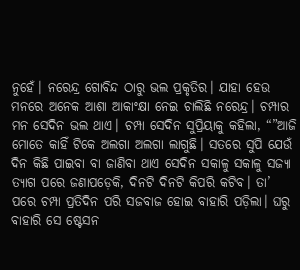ନୁହେଁ। ନରେନ୍ଦ୍ର ଗୋବିନ୍ଦ ଠାରୁ ଭଲ ପ୍ରକୃତିର। ଯାହା ହେଉ ମନରେ ଅନେକ ଆଶା ଆକାଂକ୍ଷା ନେଇ ଚାଲିଛି ନରେନ୍ଦ୍ର। ଚମ୍ପାର ମନ ସେଦିନ ଭଲ ଥାଏ। ଚମ୍ପା ସେଦିନ ସୁପ୍ରିୟାକୁ କହିଲା, “”ଆଜି ମୋତେ କାହିଁ ଟିକେ ଅଲଗା ଅଲଗା ଲାଗୁଛି। ସତରେ ସୁପି ଯେଉଁ ଦିନ କିଛି ପାଇବା ବା ଜାଣିବା ଥାଏ ସେଦିନ ସକାଳୁ ସକାଳୁ ସଜ୍ୟା ତ୍ୟାଗ ପରେ ଜଣାପଡ଼େକି, ଦିନଟି ଦିନଟି କିପରି କଟିବ। ତା’ ପରେ ଚମ୍ପା ପ୍ରତିଦିନ ପରି ସଜବାଜ ହୋଇ ବାହାରି ପଡ଼ିଲା। ଘରୁ ବାହାରି ସେ ଷ୍ଟେସନ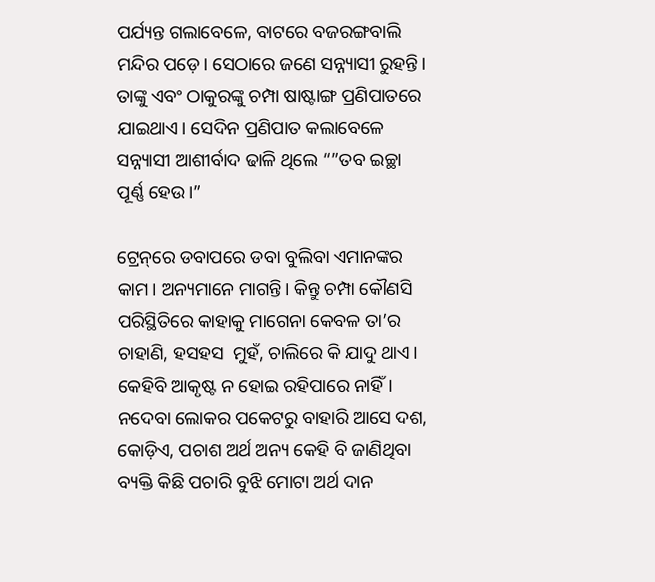ପର୍ଯ୍ୟନ୍ତ ଗଲାବେଳେ, ବାଟରେ ବଜରଙ୍ଗବାଲି ମନ୍ଦିର ପଡ଼େ। ସେଠାରେ ଜଣେ ସନ୍ନ୍ୟାସୀ ରୁହନ୍ତି। ତାଙ୍କୁ ଏବଂ ଠାକୁରଙ୍କୁ ଚମ୍ପା ଷାଷ୍ଟାଙ୍ଗ ପ୍ରଣିପାତରେ ଯାଇଥାଏ। ସେଦିନ ପ୍ରଣିପାତ କଲାବେଳେ ସନ୍ନ୍ୟାସୀ ଆଶୀର୍ବାଦ ଢାଳି ଥିଲେ “”ତବ ଇଚ୍ଛା ପୂର୍ଣ୍ଣ ହେଉ।”

ଟ୍ରେନ୍‌ରେ ଡବାପରେ ଡବା ବୁଲିବା ଏମାନଙ୍କର କାମ। ଅନ୍ୟମାନେ ମାଗନ୍ତି। କିନ୍ତୁ ଚମ୍ପା କୌଣସି ପରିସ୍ଥିତିରେ କାହାକୁ ମାଗେନା କେବଳ ତା’ର ଚାହାଣି, ହସହସ  ମୁହଁ, ଚାଲିରେ କି ଯାଦୁ ଥାଏ। କେହିବି ଆକୃଷ୍ଟ ନ ହୋଇ ରହିପାରେ ନାହିଁ। ନଦେବା ଲୋକର ପକେଟରୁ ବାହାରି ଆସେ ଦଶ, କୋଡ଼ିଏ, ପଚାଶ ଅର୍ଥ ଅନ୍ୟ କେହି ବି ଜାଣିଥିବା ବ୍ୟକ୍ତି କିଛି ପଚାରି ବୁଝି ମୋଟା ଅର୍ଥ ଦାନ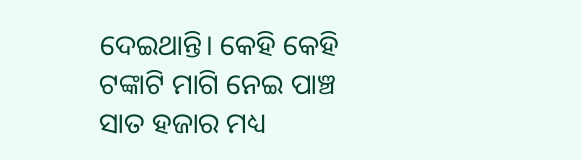ଦେଇଥାନ୍ତି। କେହି କେହି ଟଙ୍କାଟି ମାଗି ନେଇ ପାଞ୍ଚ ସାତ ହଜାର ମଧ୍ୟ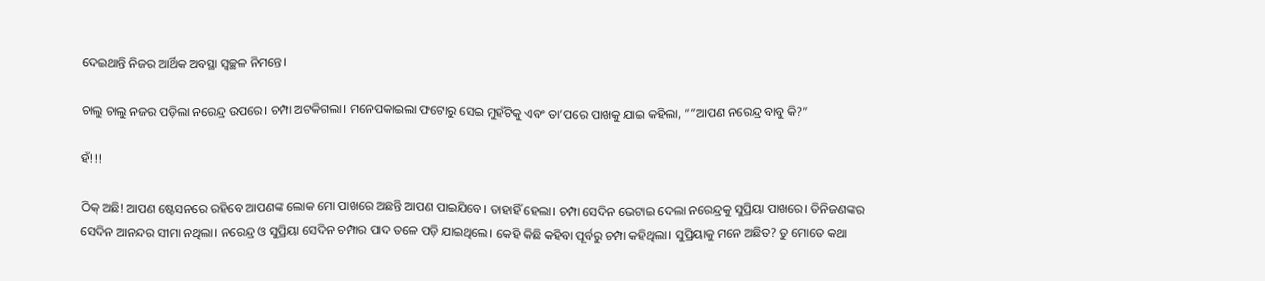ଦେଇଥାନ୍ତି ନିଜର ଆର୍ଥିକ ଅବସ୍ଥା ସ୍ୱଚ୍ଛଳ ନିମନ୍ତେ।

ଚାଲୁ ଚାଲୁ ନଜର ପଡ଼ିଲା ନରେନ୍ଦ୍ର ଉପରେ। ଚମ୍ପା ଅଟକିଗଲା। ମନେପକାଇଲା ଫଟୋରୁ ସେଇ ମୁହଁଟିକୁ ଏବଂ ତା’ପରେ ପାଖକୁ ଯାଇ କହିଲା, “”ଆପଣ ନରେନ୍ଦ୍ର ବାବୁ କି?”

ହଁ!!!

ଠିକ୍ ଅଛି! ଆପଣ ଷ୍ଟେସନରେ ରହିବେ ଆପଣଙ୍କ ଲୋକ ମୋ ପାଖରେ ଅଛନ୍ତି ଆପଣ ପାଇଯିବେ। ତାହାହିଁ ହେଲା। ଚମ୍ପା ସେଦିନ ଭେଟାଇ ଦେଲା ନରେନ୍ଦ୍ରକୁ ସୁପ୍ରିୟା ପାଖରେ। ତିନିଜଣଙ୍କର ସେଦିନ ଆନନ୍ଦର ସୀମା ନଥିଲା। ନରେନ୍ଦ୍ର ଓ ସୁପ୍ରିୟା ସେଦିନ ଚମ୍ପାର ପାଦ ତଳେ ପଡ଼ି ଯାଇଥିଲେ। କେହି କିଛି କହିବା ପୂର୍ବରୁ ଚମ୍ପା କହିଥିଲା। ସୁପ୍ରିୟାକୁ ମନେ ଅଛିତ? ତୁ ମୋତେ କଥା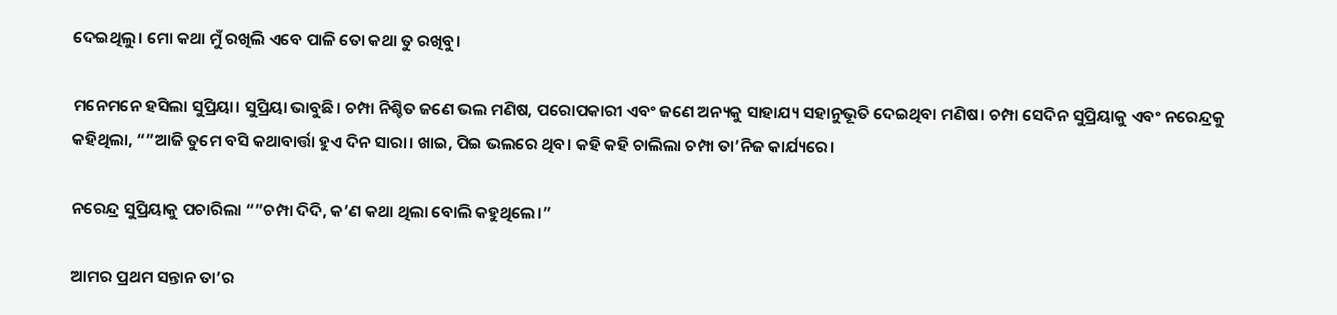ଦେଇଥିଲୁ। ମୋ କଥା ମୁଁ ରଖିଲି ଏବେ ପାଳି ତୋ କଥା ତୁ ରଖିବୁ।

ମନେମନେ ହସିଲା ସୁପ୍ରିୟା। ସୁପ୍ରିୟା ଭାବୁଛି। ଚମ୍ପା ନିଶ୍ଚିତ ଜଣେ ଭଲ ମଣିଷ, ପରୋପକାରୀ ଏବଂ ଜଣେ ଅନ୍ୟକୁ ସାହାଯ୍ୟ ସହାନୁଭୂତି ଦେଇଥିବା ମଣିଷ। ଚମ୍ପା ସେଦିନ ସୁପ୍ରିୟାକୁ ଏବଂ ନରେନ୍ଦ୍ରକୁ କହିଥିଲା, “”ଆଜି ତୁମେ ବସି କଥାବାର୍ତ୍ତା ହୁଏ ଦିନ ସାରା। ଖାଇ, ପିଇ ଭଲରେ ଥିବ। କହି କହି ଚାଲିଲା ଚମ୍ପା ତା’ନିଜ କାର୍ଯ୍ୟରେ।

ନରେନ୍ଦ୍ର ସୁପ୍ରିୟାକୁ ପଚାରିଲା “”ଚମ୍ପା ଦିଦି, କ’ଣ କଥା ଥିଲା ବୋଲି କହୁଥିଲେ।”

ଆମର ପ୍ରଥମ ସନ୍ତାନ ତା’ର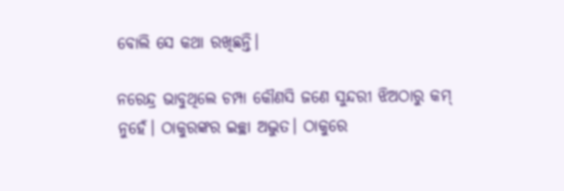ବୋଲି ସେ କଥା ରଖିଛନ୍ତି।

ନରେନ୍ଦ୍ର ଭାବୁଥିଲେ ଚମ୍ପା କୌଣସି ଜଣେ ସୁନ୍ଦରୀ ଝିଅଠାରୁ କମ୍ ନୁହେଁ। ଠାକୁରଙ୍କର ଇଚ୍ଛା ଅଦ୍ଭୁତ। ଠାକୁରେ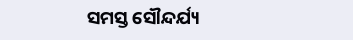ସମସ୍ତ ସୌନ୍ଦର୍ଯ୍ୟ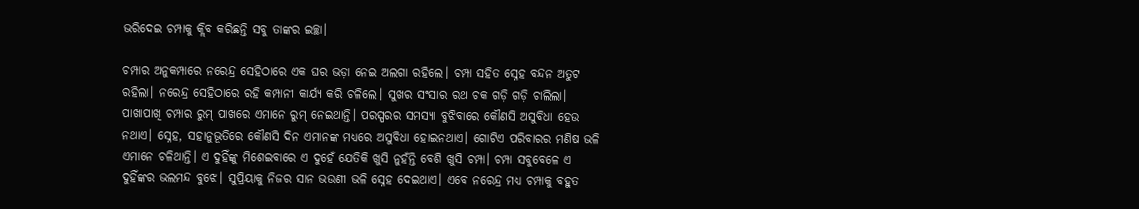ଭରିଦେଇ ଚମ୍ପାକୁ କ୍ଲିବ କରିଛନ୍ତି ସବୁ ତାଙ୍କର ଇଚ୍ଛା।

ଚମ୍ପାର ଅନୁକମ୍ପାରେ ନରେନ୍ଦ୍ର ସେହିଠାରେ ଏକ ଘର ଭଡ଼ା ନେଇ ଅଲଗା ରହିଲେ। ଚମ୍ପା ସହିତ ସ୍ନେହ ବନ୍ଦନ ଅତୁଟ ରହିଲା। ନରେନ୍ଦ୍ର ସେହିଠାରେ ରହି କମ୍ପାନୀ କାର୍ଯ୍ୟ କରି ଚଳିଲେ। ସୁଖର ସଂସାର ରଥ ଚକ ଗଡ଼ି ଗଡ଼ି ଚାଲିଲା। ପାଖାପାଖି ଚମ୍ପାର ରୁମ୍ ପାଖରେ ଏମାନେ ରୁମ୍ ନେଇଥାନ୍ତି। ପରସ୍ପରର ସମସ୍ୟା ବୁଝିବାରେ କୌଣସି ଅସୁବିଧା ହେଉ ନଥାଏ। ସ୍ନେହ, ସହାନୁଭୂତିରେ କୌଣସି ଦିନ ଏମାନଙ୍କ ମଧ୍ୟରେ ଅସୁବିଧା ହୋଇନଥାଏ। ଗୋଟିଏ ପରିବାରର ମଣିଷ ଭଳି ଏମାନେ ଚଳିଥାନ୍ତି। ଏ ଦୁହିଁଙ୍କୁ ମିଶେଇବାରେ ଏ ଦୁହେଁ ଯେତିକି ଖୁସି ନୁହଁନ୍ତି ବେଶି ଖୁସି ଚମ୍ପା। ଚମ୍ପା ସବୁବେଳେ ଏ ଦୁହିଁଙ୍କର ଭଲମନ୍ଦ ବୁଝେ। ସୁପ୍ରିୟାକୁ ନିଜର ସାନ ଭଉଣୀ ଭଳି ସ୍ନେହ ଦେଇଥାଏ। ଏବେ ନରେନ୍ଦ୍ର ମଧ୍ୟ ଚମ୍ପାକୁ ବହୁତ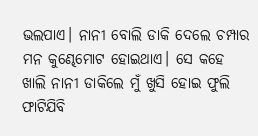ଭଲପାଏ। ନାନୀ ବୋଲି ଡାକି ଦେଲେ ଚମ୍ପାର ମନ କୁଣ୍ଢେମୋଟ ହୋଇଥାଏ। ସେ କହେ ଖାଲି ନାନୀ ଡାକିଲେ ମୁଁ ଖୁସି ହୋଇ ଫୁଲି ଫାଟିଯିବି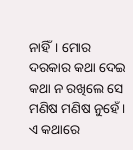ନାହିଁ। ମୋର ଦରକାର କଥା ଦେଇ କଥା ନ ରଖିଲେ ସେ ମଣିଷ ମଣିଷ ନୁହେଁ। ଏ କଥାରେ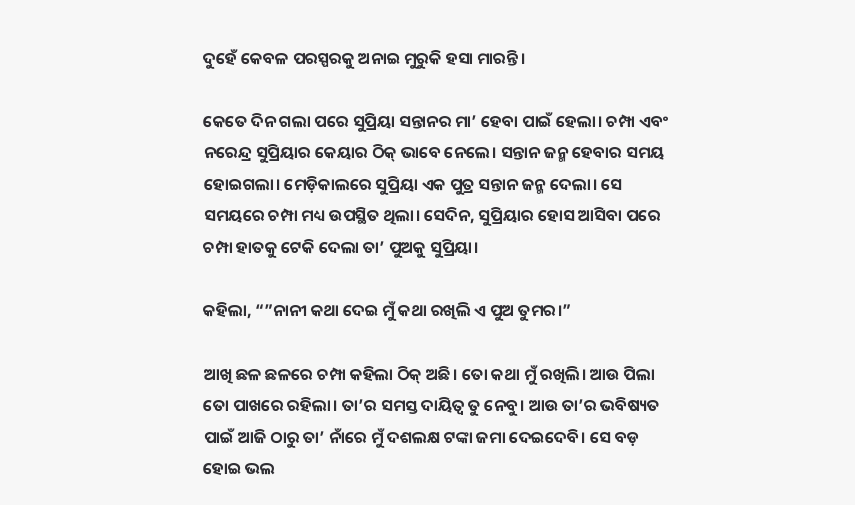ଦୁହେଁ କେବଳ ପରସ୍ପରକୁ ଅନାଇ ମୁରୁକି ହସା ମାରନ୍ତି।

କେତେ ଦିନ ଗଲା ପରେ ସୁପ୍ରିୟା ସନ୍ତାନର ମା’ ହେବା ପାଇଁ ହେଲା। ଚମ୍ପା ଏବଂ ନରେନ୍ଦ୍ର ସୁପ୍ରିୟାର କେୟାର ଠିକ୍ ଭାବେ ନେଲେ। ସନ୍ତାନ ଜନ୍ମ ହେବାର ସମୟ ହୋଇଗଲା। ମେଡ଼ିକାଲରେ ସୁପ୍ରିୟା ଏକ ପୁତ୍ର ସନ୍ତାନ ଜନ୍ମ ଦେଲା। ସେ ସମୟରେ ଚମ୍ପା ମଧ୍ୟ ଉପସ୍ଥିତ ଥିଲା। ସେଦିନ, ସୁପ୍ରିୟାର ହୋସ ଆସିବା ପରେ ଚମ୍ପା ହାତକୁ ଟେକି ଦେଲା ତା’ ପୁଅକୁ ସୁପ୍ରିୟା।

କହିଲା, “”ନାନୀ କଥା ଦେଇ ମୁଁ କଥା ରଖିଲି ଏ ପୁଅ ତୁମର।”

ଆଖି ଛଳ ଛଳରେ ଚମ୍ପା କହିଲା ଠିକ୍ ଅଛି। ତୋ କଥା ମୁଁ ରଖିଲି। ଆଉ ପିଲା ତୋ ପାଖରେ ରହିଲା। ତା’ର ସମସ୍ତ ଦାୟିତ୍ୱ ତୁ ନେବୁ। ଆଉ ତା’ର ଭବିଷ୍ୟତ ପାଇଁ ଆଜି ଠାରୁ ତା’ ନାଁରେ ମୁଁ ଦଶଲକ୍ଷ ଟଙ୍କା ଜମା ଦେଇଦେବି। ସେ ବଡ଼ ହୋଇ ଭଲ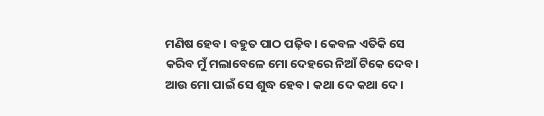ମଣିଷ ହେବ। ବହୁତ ପାଠ ପଢ଼ିବ। କେବଳ ଏତିକି ସେ କରିବ ମୁଁ ମଲାବେଳେ ମୋ ଦେହରେ ନିଆଁ ଟିକେ ଦେବ। ଆଉ ମୋ ପାଇଁ ସେ ଶୁଦ୍ଧ ହେବ। କଥା ଦେ କଥା ଦେ।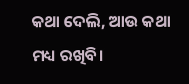କଥା ଦେଲି, ଆଉ କଥା ମଧ୍ୟ ରଖିବି।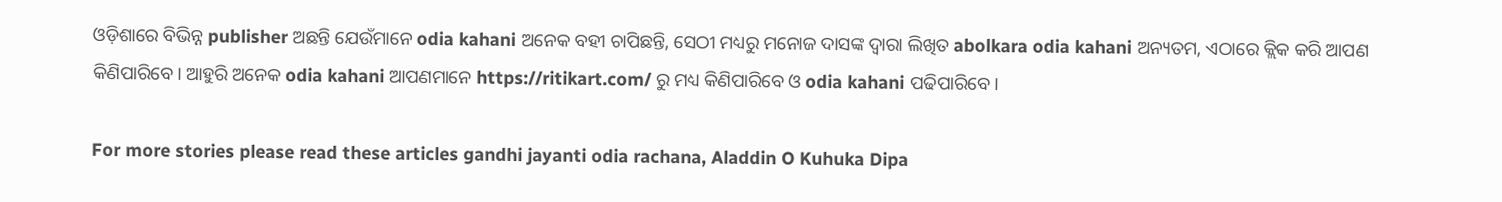ଓଡ଼ିଶାରେ ବିଭିନ୍ନ publisher ଅଛନ୍ତି ଯେଉଁମାନେ odia kahani ଅନେକ ବହୀ ଚାପିଛନ୍ତି, ସେଠୀ ମଧ୍ୟରୁ ମନୋଜ ଦାସଙ୍କ ଦ୍ଵାରା ଲିଖିତ abolkara odia kahani ଅନ୍ୟତମ, ଏଠାରେ କ୍ଲିକ କରି ଆପଣ କିଣିପାରିବେ। ଆହୁରି ଅନେକ odia kahani ଆପଣମାନେ https://ritikart.com/ ରୁ ମଧ୍ୟ କିଣିପାରିବେ ଓ odia kahani ପଢିପାରିବେ।

For more stories please read these articles gandhi jayanti odia rachana, Aladdin O Kuhuka Dipa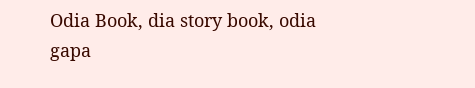Odia Book, dia story book, odia gapa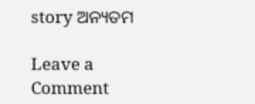story ଅନ୍ୟତମ

Leave a Comment